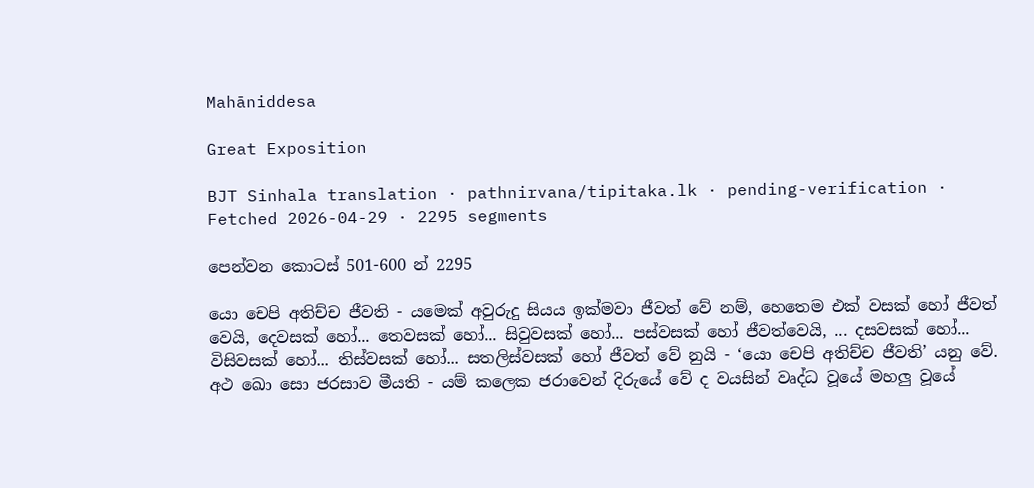Mahāniddesa

Great Exposition

BJT Sinhala translation · pathnirvana/tipitaka.lk · pending-verification · Fetched 2026-04-29 · 2295 segments

පෙන්වන කොටස් 501-600 න් 2295

යො චෙපි අතිච්ච ජීවති - යමෙක් අවුරුදු සියය ඉක්මවා ජීවත් වේ නම්, හෙතෙම එක් වසක් හෝ ජීවත් වෙයි, දෙවසක් හෝ... තෙවසක් හෝ... සිවුවසක් හෝ... පස්වසක් හෝ ජීවත්වෙයි, ... දසවසක් හෝ... විසිවසක් හෝ... තිස්වසක් හෝ... සතලිස්වසක් හෝ ජීවත් වේ නුයි - ‘යො චෙපි අතිච්ච ජීවති’ යනු වේ.
අථ ඛො සො ජරසාව මීයති - යම් කලෙක ජරාවෙන් දිරුයේ වේ ද වයසින් වෘද්ධ වූයේ මහලු වූයේ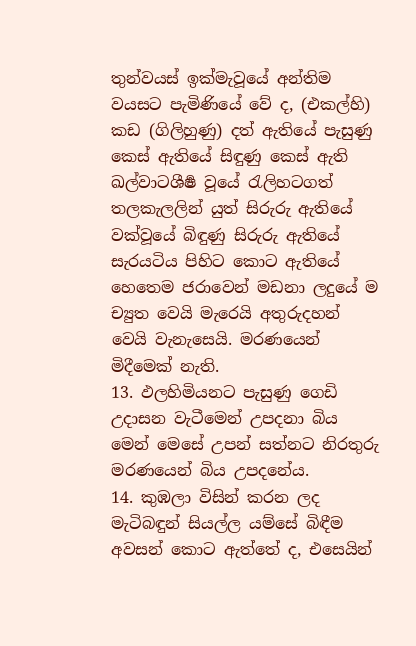තුන්වයස් ඉක්මැවූයේ අන්තිම වයසට පැමිණියේ වේ ද, (එකල්හි) කඩ (ගිලිහුණු) දත් ඇතියේ පැසුණු කෙස් ඇතියේ සිඳුණු කෙස් ඇති ඛල්වාටශීර්‍ෂ වූයේ රැලිහටගත් තලකැලලින් යුත් සිරුරු ඇතියේ වක්වූයේ බිඳුණු සිරුරු ඇතියේ සැරයටිය පිහිට කොට ඇතියේ හෙතෙම ජරාවෙන් මඩනා ලදුයේ ම ච්‍යුත වෙයි මැරෙයි අතුරුදහන් වෙයි වැනැසෙයි. මරණයෙන් මිදීමෙක් නැති.
13. ඵලහිමියනට පැසුණු ගෙඩි උදාසන වැටීමෙන් උපදනා බිය මෙන් මෙසේ උපන් සත්නට නිරතුරු මරණයෙන් බිය උපදනේය.
14. කුඹලා විසින් කරන ලද මැටිබඳුන් සියල්ල යම්සේ බිඳීම අවසන් කොට ඇත්තේ ද, එසෙයින්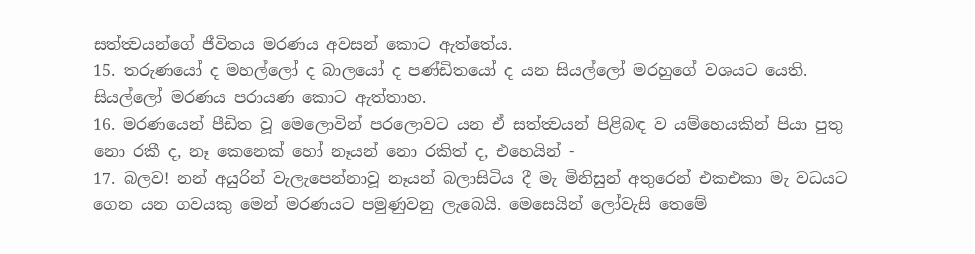සත්ත්‍වයන්ගේ ජීවිතය මරණය අවසන් කොට ඇත්තේය.
15. තරුණයෝ ද මහල්ලෝ ද බාලයෝ ද පණ්ඩිතයෝ ද යන සියල්ලෝ මරහුගේ වශයට යෙති. සියල්ලෝ මරණය පරායණ කොට ඇත්තාහ.
16. මරණයෙන් පීඩිත වූ මෙලොවින් පරලොවට යන ඒ සත්ත්‍වයන් පිළිබඳ ව යම්හෙයකින් පියා පුතු නො රකී ද, නෑ කෙනෙක් හෝ නෑයන් නො රකිත් ද, එහෙයින් -
17. බලව! නන් අයුරින් වැලැපෙන්නාවූ නෑයන් බලාසිටිය දී මැ මිනිසුන් අතුරෙන් එකඑකා මැ වධයට ගෙන යන ගවයකු මෙන් මරණයට පමුණුවනු ලැබෙයි. මෙසෙයින් ලෝවැසි තෙමේ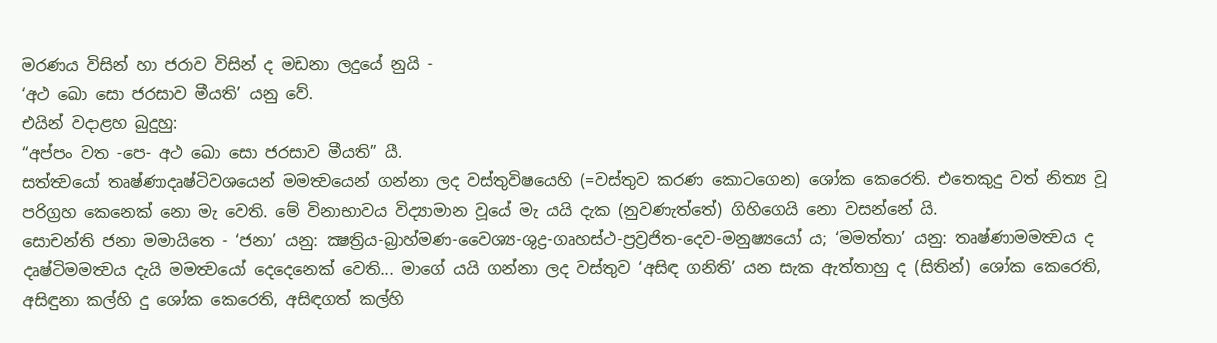මරණය විසින් හා ජරාව විසින් ද මඩනා ලදුයේ නුයි -
‘අථ ඛො සො ජරසාව මීයති’ යනු වේ.
එයින් වදාළහ බුදුහු:
“අප්පං වත -පෙ- අථ ඛො සො ජරසාව මීයති” යී.
සත්ත්‍වයෝ තෘෂ්ණාදෘෂ්ටිවශයෙන් මමත්‍වයෙන් ගන්නා ලද වස්තුවිෂයෙහි (=වස්තුව කරණ කොටගෙන) ශෝක කෙරෙති. එතෙකුදු වත් නිත්‍ය වූ පරිග්‍රහ කෙනෙක් නො මැ වෙති. මේ විනාභාවය විද්‍යාමාන වූයේ මැ යයි දැක (නුවණැත්තේ) ගිහිගෙයි නො වසන්නේ යි.
සොචන්ති ජනා මමායිතෙ - ‘ජනා’ යනු: ක්‍ෂත්‍රිය-බ්‍රාහ්මණ-වෛශ්‍ය-ශුද්‍ර-ගෘහස්ථ-ප්‍රව්‍රජිත-දෙව-මනුෂ්‍යයෝ ය; ‘මමත්තා’ යනු: තෘෂ්ණාමමත්‍වය ද දෘෂ්ටිමමත්‍වය දැයි මමත්‍වයෝ දෙදෙනෙක් වෙති... මාගේ යයි ගන්නා ලද වස්තුව ‘අසිඳ ගනිති’ යන සැක ඇත්තාහු ද (සිතින්) ශෝක කෙරෙති, අසිඳුනා කල්හි දු ශෝක කෙරෙති, අසිඳගත් කල්හි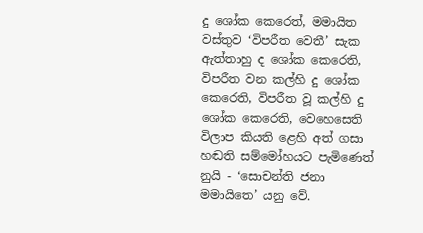දු ශෝක කෙරෙත්, මමායිත වස්තුව ‘විපරීත වෙතී’ සැක ඇත්තාහු ද ශෝක කෙරෙති, විපරීත වන කල්හි දු ශෝක කෙරෙති, විපරීත වූ කල්හි දු ශෝක කෙරෙති, වෙහෙසෙති විලාප කියති ළෙහි අත් ගසා හඬති සම්මෝහයට පැමිණෙත් නුයි - ‘සොචන්ති ජනා මමායිතෙ’ යනු වේ.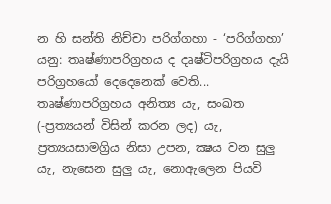න හි සන්ති නිච්චා පරිග්ගහා - ‘පරිග්ගහා’ යනු: තෘෂ්ණාපරිග්‍රහය ද දෘෂ්ටිපරිග්‍රහය දැයි පරිග්‍රහයෝ දෙදෙනෙක් වෙති... තෘෂ්ණාපරිග්‍රහය අනිත්‍ය යැ, සංඛත (-ප්‍රත්‍යයන් විසින් කරන ලද) යැ, ප්‍රත්‍යයසාමග්‍රිය නිසා උපන, ක්‍ෂය වන සුලු යැ, නැසෙන සුලු යැ, නොඇලෙන පියවි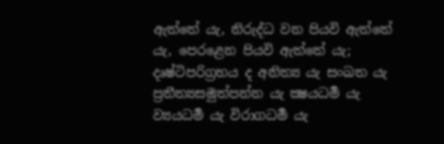ඇත්තේ යැ, නිරුද්ධ වන පියවි ඇත්තේ යැ, පෙරළෙන පියවි ඇත්තේ යැ; දෘෂ්ටිපරිග්‍රහය ද අනිත්‍ය යැ සංඛත යැ ප්‍රතීත්‍යසමුත්පන්න යැ ක්‍ෂයධර්‍ම යැ ව්‍යයධර්‍ම යැ විරාගධර්‍ම යැ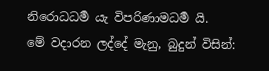නිරොධධර්‍ම යැ විපරිණාමධර්‍ම යි.
මේ වදාරන ලද්දේ මැනු, බුදුන් විසින්: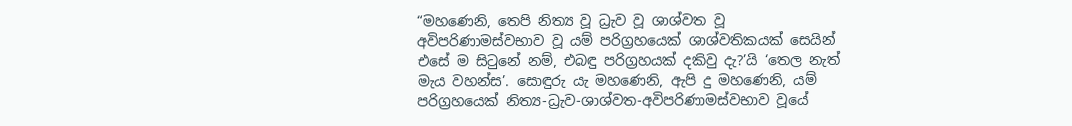“මහණෙනි, තෙපි නිත්‍ය වූ ධ්‍රැව වූ ශාශ්වත වූ අවිපරිණාමස්වභාව වූ යම් පරිග්‍රහයෙක් ශාශ්වතිකයක් සෙයින් එසේ ම සිටුනේ නම්, එබඳු පරිග්‍රහයක් දකිවු දැ?’යි ‘තෙල නැත් මැය වහන්ස’. සොඳුරු යැ මහණෙනි, ඇපි දු මහණෙනි, යම් පරිග්‍රහයෙක් නිත්‍ය-ධ්‍රැව-ශාශ්වත-අවිපරිණාමස්වභාව වූයේ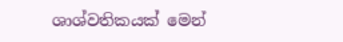ශාශ්වතිකයක් මෙන්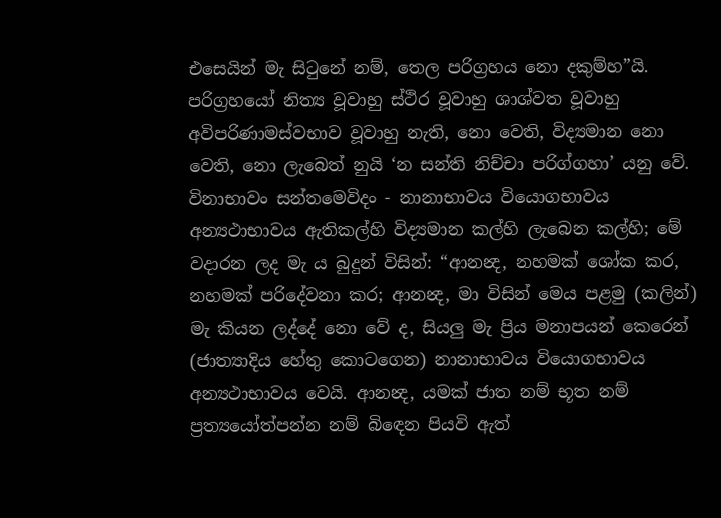එසෙයින් මැ සිටුනේ නම්, තෙල පරිග්‍රහය නො දකුම්හ”යි. පරිග්‍රහයෝ නිත්‍ය වූවාහු ස්ථිර වූවාහු ශාශ්වත වූවාහු අවිපරිණාමස්වභාව වූවාහු නැති, නො වෙති, විද්‍යමාන නො වෙති, නො ලැබෙත් නුයි ‘න සන්ති නිච්චා පරිග්ගහා’ යනු වේ.
විනාභාවං සන්තමෙවිදං - නානාභාවය වියොගභාවය අන්‍යථාභාවය ඇතිකල්හි විද්‍යමාන කල්හි ලැබෙන කල්හි; මේ වදාරන ලද මැ ය බුදුන් විසින්: “ආනන්‍ද, නහමක් ශෝක කර, නහමක් පරිදේවනා කර; ආනන්‍ද, මා විසින් මෙය පළමු (කලින්) මැ කියන ලද්දේ නො වේ ද, සියලු මැ ප්‍රිය මනාපයන් කෙරෙන් (ජාත්‍යාදිය හේතු කොටගෙන) නානාභාවය වියොගභාවය අන්‍යථාභාවය වෙයි. ආනන්‍ද, යමක් ජාත නම් භූත නම් ප්‍රත්‍යයෝත්පන්න නම් බිඳෙන පියවි ඇත්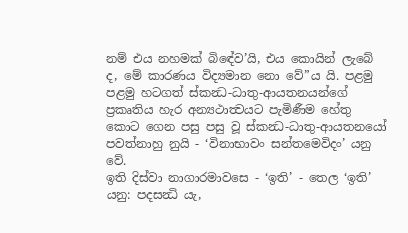නම් එය නහමක් බි‍ඳේව’යි, එය කොයින් ලැබේ ද, මේ කාරණය විද්‍යමාන නො වේ”ය යි. පළමු පළමු හටගත් ස්කන්‍ධ-ධාතු-ආයතනයන්ගේ ප්‍රකෘතිය හැර අන්‍යථාත්‍වයට පැමිණීම හේතු කොට ගෙන පසු පසු වූ ස්කන්‍ධ-ධාතු-ආයතනයෝ පවත්නාහු නුයි - ‘විනාභාවං සන්තමෙවිදං’ යනු වේ.
ඉති දිස්වා නාගාරමාවසෙ - ‘ඉති’ - තෙල ‘ඉති’ යනු: පදසන්‍ධි යැ,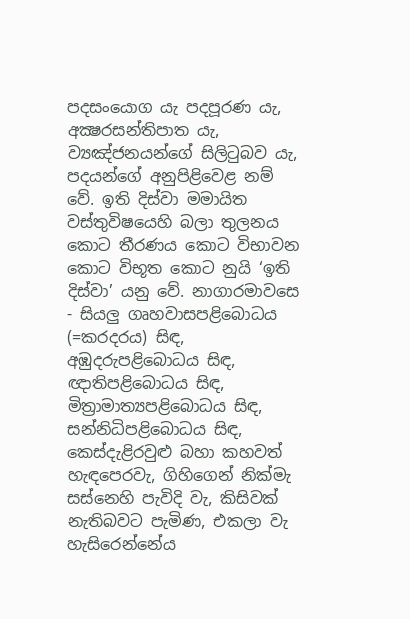පදසංයොග යැ පදපූරණ යැ, අක්‍ෂරසන්තිපාත යැ, ව්‍යඤ්ජනයන්ගේ සිලිටුබව යැ, පදයන්ගේ අනුපිළිවෙළ නම් වේ. ඉති දිස්වා මමායිත වස්තුවිෂයෙහි බලා තුලනය කොට තීරණය කොට විභාවන කොට විභූත කොට නුයි ‘ඉති දිස්වා’ යනු වේ. නාගාරමාවසෙ - සියලු ගෘහවාසපළිබොධය (=කරදරය) සිඳ, අඹුදරුපළිබොධය සිඳ, ඥාතිපළිබොධය සිඳ, මිත්‍රාමාත්‍යපළිබොධය සිඳ, සන්නිධිපළිබොධය සිඳ, කෙස්දැළිරවුළු බහා කහවත් හැඳපෙරවැ, ගිහිගෙන් නික්මැ සස්නෙහි පැවිදි වැ, කිසිවක් නැතිබවට පැමිණ, එකලා වැ හැසිරෙන්නේය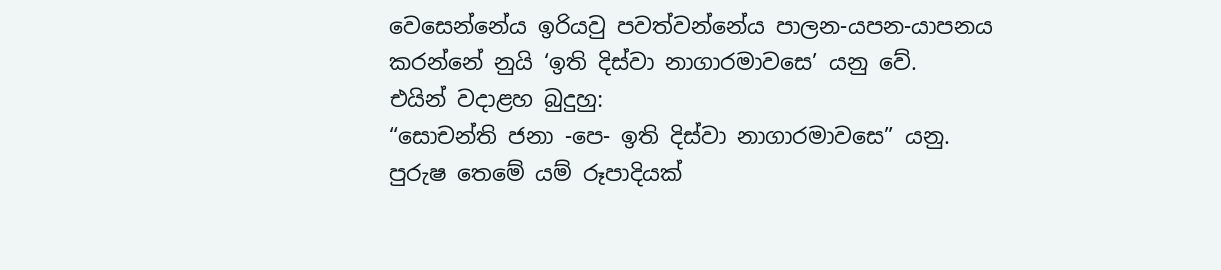වෙසෙන්නේය ඉරියවු පවත්වන්නේය පාලන-යපන-යාපනය කරන්නේ නුයි ‘ඉති දිස්වා නාගාරමාවසෙ’ යනු වේ.
එයින් වදාළහ බුදුහු:
“සොචන්ති ජනා -පෙ- ඉති දිස්වා නාගාරමාවසෙ” යනු.
පුරුෂ තෙමේ යම් රූපාදියක්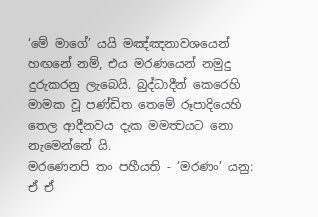‘මේ මාගේ’ යයි මඤ්ඤනාවශයෙන් හඟනේ නම්, එය මරණයෙන් නමුදු දුරුකරනු ලැබෙයි. බුද්ධාදීන් කෙරෙහි මාමක වූ පණ්ඩිත තෙමේ රූපාදියෙහි තෙල ආදීනවය දැක මමත්‍වයට නො නැමෙන්නේ යි.
මරණෙනපි තං පහීයති - ‘මරණං’ යනු: ඒ ඒ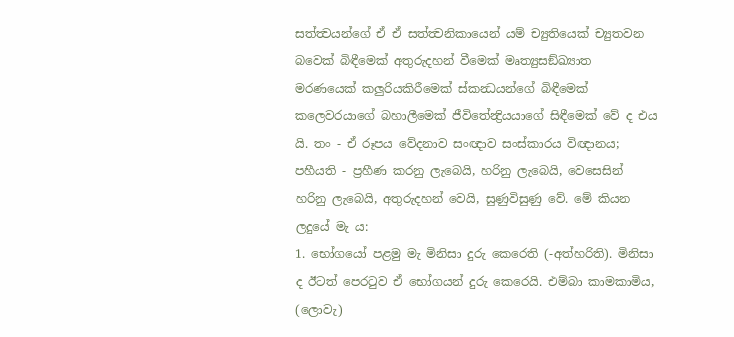සත්ත්‍වයන්ගේ ඒ ඒ සත්ත්‍වනිකායෙන් යම් ච්‍යුතියෙක් ච්‍යුතවන බවෙක් බිඳීමෙක් අතුරුදහන් වීමෙක් මෘත්‍යුසඞ්ඛ්‍යාත මරණයෙක් කලුරියකිරීමෙක් ස්කන්‍ධයන්ගේ බිඳීමෙක් කලෙවරයාගේ බහාලීමෙක් ජීවිතේන්‍ද්‍රියයාගේ සිඳීමෙක් වේ ද එය යි. තං - ඒ රූපය වේදනාව සංඥාව සංස්කාරය විඥානය; පහීයති - ප්‍රහීණ කරනු ලැබෙයි, හරිනු ලැබෙයි, වෙසෙසින් හරිනු ලැබෙයි, අතුරුදහන් වෙයි, සුණුවිසුණු වේ. මේ කියන ලදුයේ මැ ය:
1. භෝගයෝ පළමු මැ මිනිසා දුරු කෙරෙති (-අත්හරිති). මිනිසා ද ඊටත් පෙරටුව ඒ භෝගයන් දුරු කෙරෙයි. එම්බා කාමකාමිය, (ලොවැ)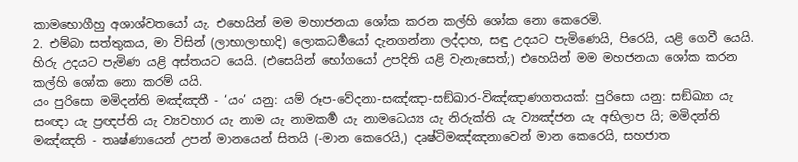කාමභොගීහු අශාශ්වතයෝ යැ. එහෙයින් මම මහාජනයා ශෝක කරන කල්හි ශෝක නො කෙරෙමි.
2. එම්බා සත්තුකය, මා විසින් (ලාභාලාභාදි) ලොකධර්‍මයෝ දැනගන්නා ලද්දාහ, සඳු උදයට පැමිණෙයි, පිරෙයි, යළි ගෙවී යෙයි. හිරු උදයට පැමිණ යළි අස්තයට යෙයි. (එසෙයින් භෝගයෝ උපදිති යළි වැනැසෙත්;) එහෙයින් මම මහජනයා ශෝක කරන කල්හි ශෝක නො කරම් යයි.
යං පුරිසො මමිදන්ති මඤ්ඤතී - ‘යං’ යනු: යම් රූප-වේදනා-සඤ්ඤා-සඞ්ඛාර-විඤ්ඤාණගතයක්: පුරිසො යනු: සඞ්ඛ්‍යා යැ සංඥා යැ ප්‍රඥප්ති යැ ව්‍යවහාර යැ නාම යැ නාමකර්‍ම යැ නාමධෙය්‍ය යැ නිරුක්ති යැ ව්‍යඤ්ජන යැ අභිලාප යි; මමිදන්ති මඤ්ඤති - තෘෂ්ණායෙන් උපන් මානයෙන් සිතයි (-මාන කෙරෙයි,) දෘෂ්ටිමඤ්ඤනාවෙන් මාන කෙරෙයි, සහජාත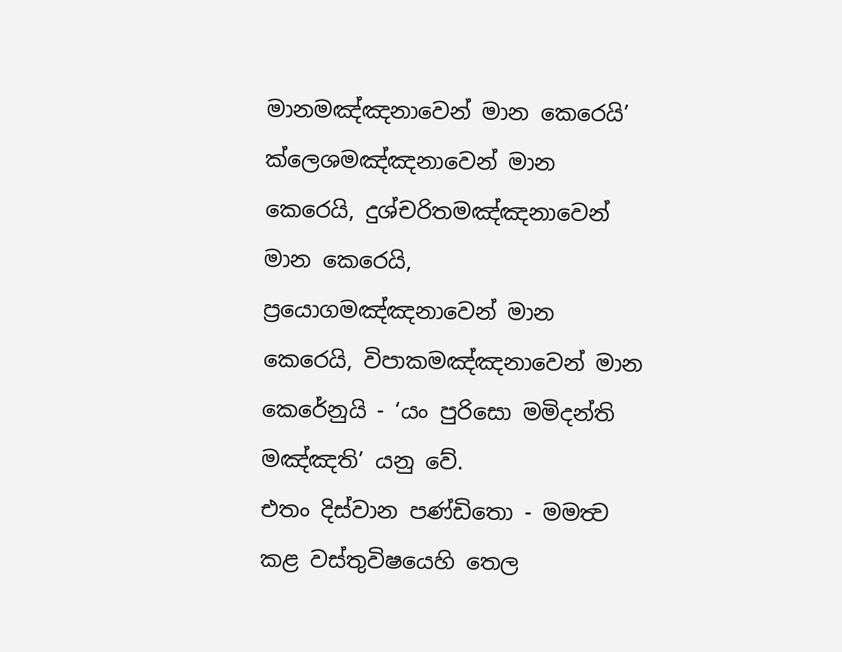මානමඤ්ඤනාවෙන් මාන කෙරෙයි’ ක්ලෙශමඤ්ඤනාවෙන් මාන කෙරෙයි, දුශ්චරිතමඤ්ඤනාවෙන් මාන කෙරෙයි, ප්‍රයොගමඤ්ඤනාවෙන් මාන කෙරෙයි, විපාකමඤ්ඤනාවෙන් මාන කෙරේනුයි - ‘යං පුරිසො මමිදන්ති මඤ්ඤති’ යනු වේ.
එතං දිස්වාන පණ්ඩිතො - මමත්‍ව කළ වස්තුවිෂයෙහි තෙල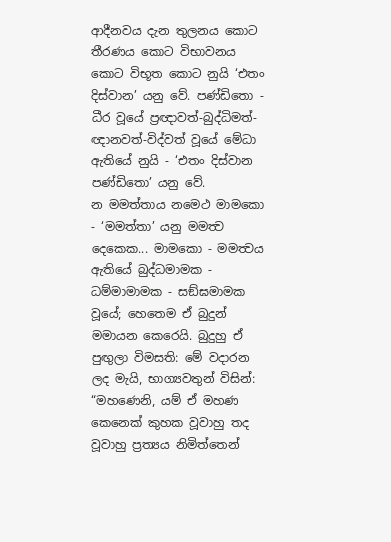ආදීනවය දැන තුලනය කොට තීරණය කොට විභාවනය කොට විභූත කොට නුයි ‘එතං දිස්වාන’ යනු වේ. පණ්ඩිතො - ධීර වූයේ ප්‍රඥාවත්-බුද්ධිමත්-ඥානවත්-විද්වත් වූයේ මේධා ඇතියේ නුයි - ‘එතං දිස්වාන පණ්ඩිතො’ යනු වේ.
න මමත්තාය නමෙථ මාමකො - ‘මමත්තා’ යනු මමත්‍ව දෙකෙක... මාමකො - මමත්‍වය ඇතියේ බුද්ධමාමක - ධම්මාමාමක - සඞ්ඝමාමක වූයේ; හෙතෙම ඒ බුදුන් මමායන කෙරෙයි. බුදුහු ඒ පුඟුලා විමසති: මේ වදාරන ලද මැයි, භාග්‍යවතුන් විසින්: “මහණෙනි, යම් ඒ මහණ කෙනෙක් කුහක වූවාහු තද වූවාහු ප්‍රත්‍යය නිමිත්තෙන්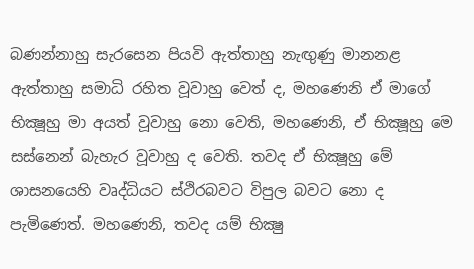බණන්නාහු සැරසෙන පියවි ඇත්තාහු නැඟුණු මානනළ ඇත්තාහු සමාධි රහිත වූවාහු වෙත් ද, මහණෙනි ඒ මාගේ භික්‍ෂූහු මා අයත් වූවාහු නො වෙති, මහණෙනි, ඒ භික්‍ෂූහු මෙ සස්නෙන් බැහැර වූවාහු ද වෙති. තවද ඒ භික්‍ෂූහු මේ ශාසනයෙහි වෘද්ධියට ස්ථිරබවට විපුල බවට නො ද පැමිණෙත්. මහණෙනි, තවද යම් භික්‍ෂු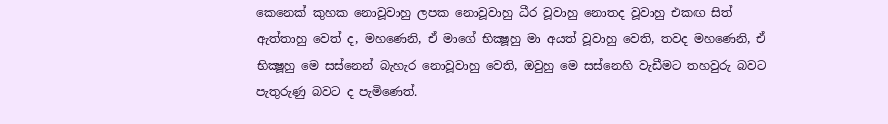කෙනෙක් කුහක නොවූවාහු ලපක නොවූවාහු ධීර වූවාහු නොතද වූවාහු එකඟ සිත් ඇත්තාහු වෙත් ද, මහණෙනි, ඒ මාගේ භික්‍ෂූහු මා අයත් වූවාහු වෙති, තවද මහණෙනි, ඒ භික්‍ෂූහු මෙ සස්නෙන් බැහැර නොවූවාහු වෙති, ඔවුහු මෙ සස්නෙහි වැඩීමට තහවුරු බවට පැතුරුණු බවට ද පැමිණෙත්.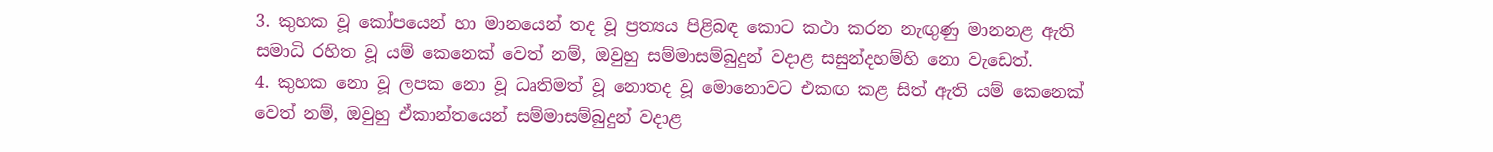3. කුහක වූ කෝපයෙන් හා මානයෙන් තද වූ ප්‍රත්‍යය පිළිබඳ කොට කථා කරන නැඟුණු මානනළ ඇති සමාධි රහිත වූ යම් කෙනෙක් වෙත් නම්, ඔවුහු සම්මාසම්බුදුන් වදාළ සසුන්දහම්හි නො වැඩෙත්.
4. කුහක නො වූ ලපක නො වූ ධෘතිමත් වූ නොතද වූ මොනොවට එකඟ කළ සිත් ඇති යම් කෙනෙක් වෙත් නම්, ඔවුහු ඒකාන්තයෙන් සම්මාසම්බුදුන් වදාළ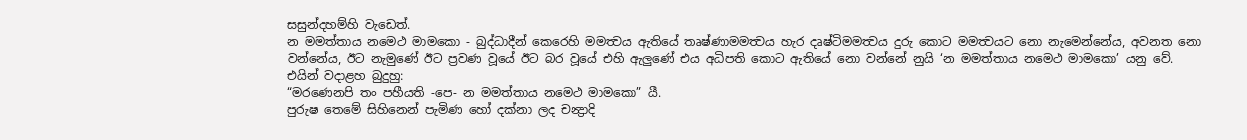සසුන්දහම්හි වැඩෙත්.
න මමත්තාය නමෙථ මාමකො - බුද්ධාදීන් කෙරෙහි මමත්‍වය ඇතියේ තෘෂ්ණාමමත්‍වය හැර දෘෂ්ටිමමත්‍වය දුරු කොට මමත්‍වයට නො නැමෙන්නේය, අවනත නො වන්නේය, ඊට නැමුණේ ඊට ප්‍රවණ වූයේ ඊට බර වූයේ එහි ඇලුණේ එය අධිපති කොට ඇතියේ නො වන්නේ නුයි ‘න මමත්තාය නමෙථ මාමකො’ යනු වේ.
එයින් වදාළහ බුදුහු:
“මරණෙනපි තං පහීයති -පෙ- න මමත්තාය නමෙථ මාමකො” යී.
පුරුෂ තෙමේ සිහිනෙන් පැමිණ හෝ දක්නා ලද චන්‍ද්‍රාදි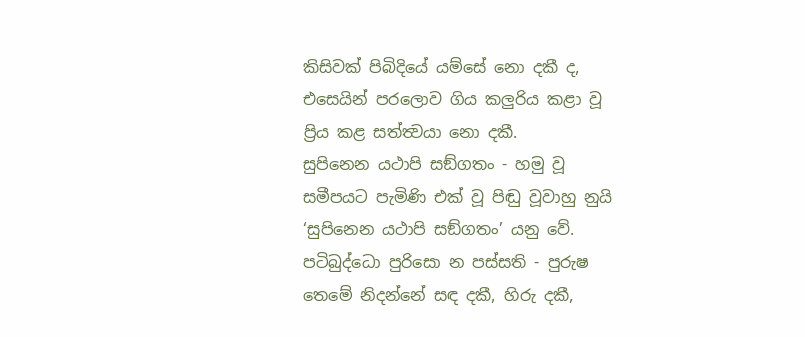කිසිවක් පිබිදියේ යම්සේ නො දකී ද, එසෙයින් පරලොව ගිය කලුරිය කළා වූ ප්‍රිය කළ සත්ත්‍වයා නො දකී.
සුපිනෙන යථාපි සඞ්ගතං - හමු වූ සමීපයට පැමිණි එක් වූ පිඬු වූවාහු නුයි ‘සුපිනෙන යථාපි සඞ්ගතං’ යනු වේ.
පටිබුද්ධො පුරිසො න පස්සති - පුරුෂ තෙමේ නිදන්නේ සඳ දකී, හිරු දකී,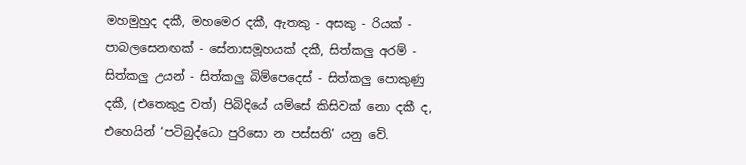මහමුහුද දකී, මහමෙර දකී, ඇතකු - අසකු - රියක් - පාබලසෙනඟක් - සේනාසමූහයක් දකී, සිත්කලු අරම් - සිත්කලු උයන් - සිත්කලු බිම්පෙදෙස් - සිත්කලු පොකුණු දකී, (එතෙකුදු වත්) පිබිදියේ යම්සේ කිසිවක් නො දකී ද, එහෙයින් ‘පටිබුද්ධො පුරිසො න පස්සති’ යනු වේ.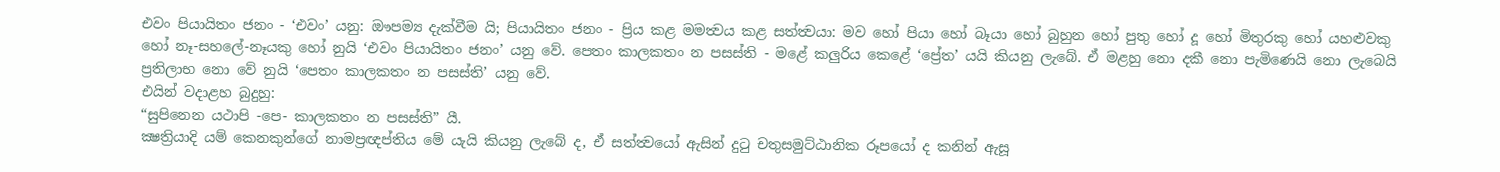එවං පියායිතං ජනං - ‘එවං’ යනු: ඖපම්‍ය දැක්වීම යි; පියායිතං ජනං - ප්‍රිය කළ මමත්‍වය කළ සත්ත්‍වයා: මව හෝ පියා හෝ බෑයා හෝ බුහුන හෝ පුතු හෝ දූ හෝ මිතුරකු හෝ යහළුවකු හෝ නෑ-සහලේ-නෑයකු හෝ නුයි ‘එවං පියායිතං ජනං’ යනු වේ. පෙතං කාලකතං න පසස්ති - මළේ කලුරිය කෙළේ ‘ප්‍රේත’ යයි කියනු ලැබේ. ඒ මළහු නො දකී නො පැමිණෙයි නො ලැබෙයි ප්‍රතිලාභ නො වේ නුයි ‘පෙතං කාලකතං න පසස්ති’ යනු වේ.
එයින් වදාළහ බුදුහු:
“සුපිනෙන යථාපි -පෙ- කාලකතං න පසස්ති” යී.
ක්‍ෂත්‍රියාදි යම් කෙනකුන්ගේ නාමප්‍රඥප්තිය මේ යැයි කියනු ලැබේ ද, ඒ සත්ත්‍වයෝ ඇසින් දුටු චතුසමුට්ඨානික රූපයෝ ද කනින් ඇසූ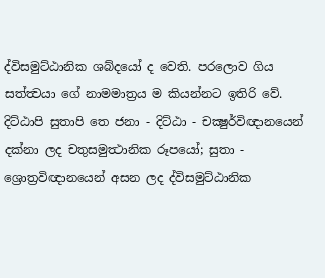ද්විසමුට්ඨානික ශබ්දයෝ ද වෙති. පරලොව ගිය සත්ත්‍වයා ගේ නාමමාත්‍රය ම කියන්නට ඉතිරි වේ.
දිට්ඨාපි සුතාපි තෙ ජනා - දිට්ඨා - චක්‍ෂුර්විඥානයෙන් දක්නා ලද චතුසමුත්‍ථානික රූපයෝ; සුතා - ශ්‍රොත්‍රවිඥානයෙන් අසන ලද ද්විසමුට්ඨානික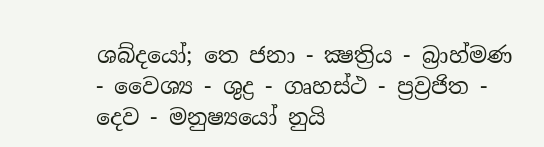ශබ්දයෝ; තෙ ජනා - ක්‍ෂත්‍රිය - බ්‍රාහ්මණ - වෛශ්‍ය - ශුද්‍ර - ගෘහස්ථ - ප්‍රව්‍රජිත - දෙව - මනුෂ්‍යයෝ නුයි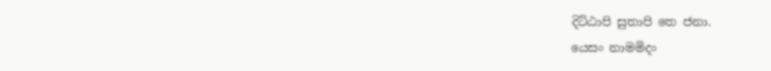දිට්ඨාපි සුතාපි තෙ ජනා.
යෙසං නාමමිදං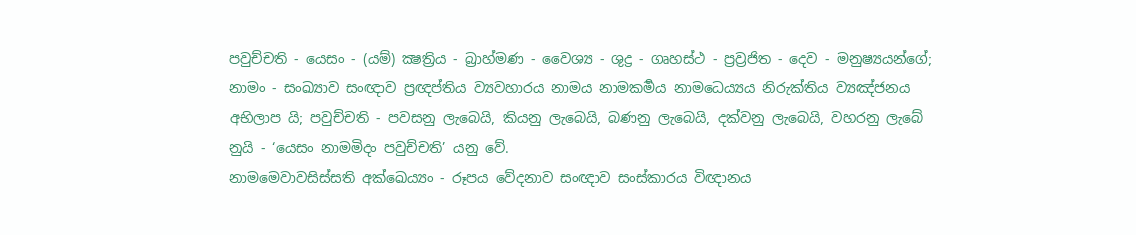පවුච්චති - යෙසං - (යම්) ක්‍ෂත්‍රිය - බ්‍රාහ්මණ - වෛශ්‍ය - ශුද්‍ර - ගෘහස්ථ - ප්‍රව්‍රජිත - දෙව - මනුෂ්‍යයන්ගේ; නාමං - සංඛ්‍යාව සංඥාව ප්‍රඥප්තිය ව්‍යවහාරය නාමය නාමකර්‍මය නාමධෙය්‍යය නිරුක්තිය ව්‍යඤ්ජනය අභිලාප යි; පවුච්චති - පවසනු ලැබෙයි, කියනු ලැබෙයි, බණනු ලැබෙයි, දක්වනු ලැබෙයි, වහරනු ලැබේ නුයි - ‘යෙසං නාමමිදං පවුච්චති’ යනු වේ.
නාමමෙවාවසිස්සති අක්ඛෙය්‍යං - රූපය වේදනාව සංඥාව සංස්කාරය විඥානය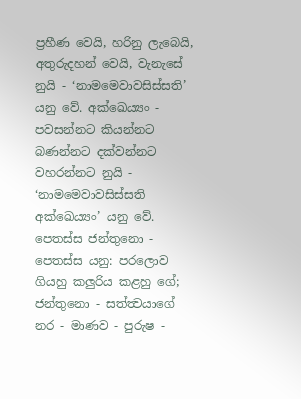ප්‍රහීණ වෙයි, හරිනු ලැබෙයි, අතුරුදහන් වෙයි, වැනැසේ නුයි - ‘නාමමෙවාවසිස්සති’ යනු වේ. අක්ඛෙය්‍යං - පවසන්නට කියන්නට බණන්නට දක්වන්නට වහරන්නට නුයි - ‘නාමමෙවාවසිස්සති අක්ඛෙය්‍යං’ යනු වේ.
පෙතස්ස ජන්තුනො - පෙතස්ස යනු: පරලොව ගියහු කලුරිය කළහු ගේ; ජන්තුනො - සත්ත්‍වයාගේ නර - මාණව - පුරුෂ -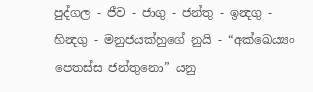පුද්ගල - ජීව - ජාගු - ජන්තු - ඉන්‍දගු - හින්‍දගු - මනුජයක්හුගේ නුයි - “අක්ඛෙය්‍යං පෙතස්ස ජන්තුනො” යනු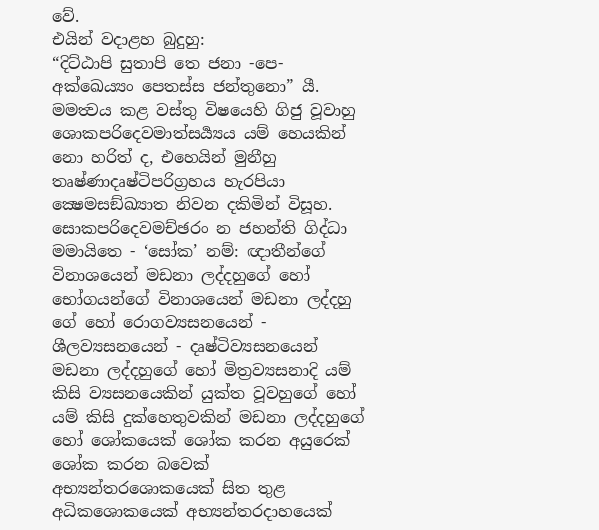වේ.
එයින් වදාළහ බුදුහු:
“දිට්ඨාපි සුතාපි තෙ ජනා -පෙ- අක්ඛෙය්‍යං පෙතස්ස ජන්තුනො” යී.
මමත්‍වය කළ වස්තු විෂයෙහි ගිජු වූවාහු ශොකපරිදෙවමාත්සර්‍ය්‍යය යම් හෙයකින් නො හරිත් ද, එහෙයින් මුනීහු තෘෂ්ණාදෘෂ්ටිපරිග්‍රහය හැරපියා ක්‍ෂෙමසඞ්ඛ්‍යාත නිවන දකිමින් විසූහ.
සොකපරිදෙවමච්ඡරං න ජහන්ති ගිද්ධා මමායිතෙ - ‘සෝක’ නම්: ඥාතීන්ගේ විනාශයෙන් මඩනා ලද්දහුගේ හෝ භෝගයන්ගේ විනාශයෙන් මඩනා ලද්දහු ගේ හෝ රොගව්‍යසනයෙන් - ශීලව්‍යසනයෙන් - දෘෂ්ටිව්‍යසනයෙන් මඩනා ලද්දහුගේ හෝ මිත්‍රව්‍යසනාදි යම් කිසි ව්‍යසනයෙකින් යුක්ත වූවහුගේ හෝ යම් කිසි දුක්හෙතුවකින් මඩනා ලද්දහුගේ හෝ ශෝකයෙක් ශෝක කරන අයුරෙක් ශෝක කරන බවෙක් අභ්‍යන්තරශොකයෙක් සිත තුළ අධිකශොකයෙක් අභ්‍යන්තරදාහයෙක්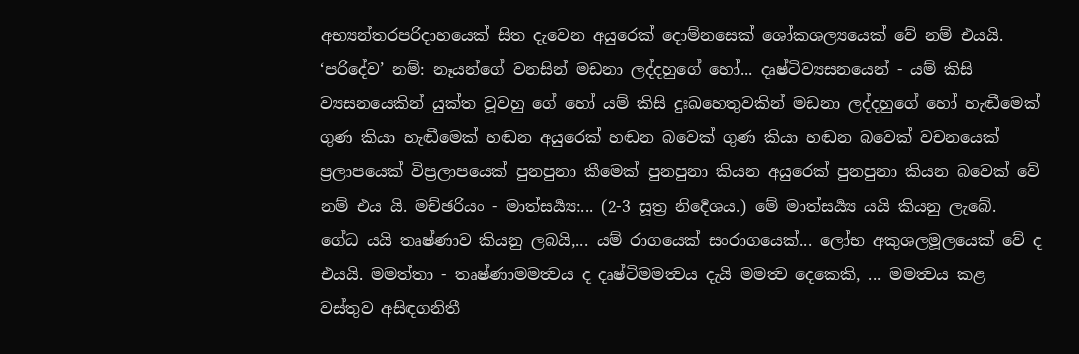අභ්‍යන්තරපරිදාහයෙක් සිත දැවෙන අයුරෙක් දොම්නසෙක් ශෝකශල්‍යයෙක් වේ නම් එයයි. ‘පරිදේව’ නම්: නෑයන්ගේ වනසින් මඩනා ලද්දහුගේ හෝ... දෘෂ්ටිව්‍යසනයෙන් - යම් කිසි ව්‍යසනයෙකින් යුක්ත වූවහු ගේ හෝ යම් කිසි දුඃඛහෙතුවකින් මඩනා ලද්දහුගේ හෝ හැඬීමෙක් ගුණ කියා හැඬීමෙක් හඬන අයුරෙක් හඬන බවෙක් ගුණ කියා හඬන බවෙක් වචනයෙක් ප්‍රලාපයෙක් විප්‍රලාපයෙක් පුනපුනා කීමෙක් පුනපුනා කියන අයුරෙක් පුනපුනා කියන බවෙක් වේ නම් එය යි. මච්ඡරියං - මාත්සර්‍ය්‍ය:... (2-3 සූත්‍ර නිර්‍දෙශය.) මේ මාත්සර්‍ය්‍ය යයි කියනු ලැබේ.
ගේධ යයි තෘෂ්ණාව කියනු ලබයි,... යම් රාගයෙක් සංරාගයෙක්... ලෝභ අකුශලමූලයෙක් වේ ද එයයි. මමත්තා - තෘෂ්ණාමමත්‍වය ද දෘෂ්ටිමමත්‍වය දැයි මමත්‍ව දෙකෙකි, ... මමත්‍වය කළ වස්තුව අසිඳගනිතී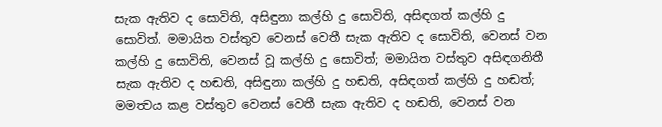සැක ඇතිව ද සොවිති, අසිඳුනා කල්හි දු සොවිති, අසිඳගත් කල්හි දු සොවිත්. මමායිත වස්තුව වෙනස් වෙතී සැක ඇතිව ද සොවිති, වෙනස් වන කල්හි දු සොවිති, වෙනස් වූ කල්හි දු සොවිත්; මමායිත වස්තුව අසිඳගනිතී සැක ඇතිව ද හඬති, අසිඳුනා කල්හි දු හඬති, අසිඳගත් කල්හි දු හඬත්; මමත්‍වය කළ වස්තුව වෙනස් වෙතී සැක ඇතිව ද හඬති, වෙනස් වන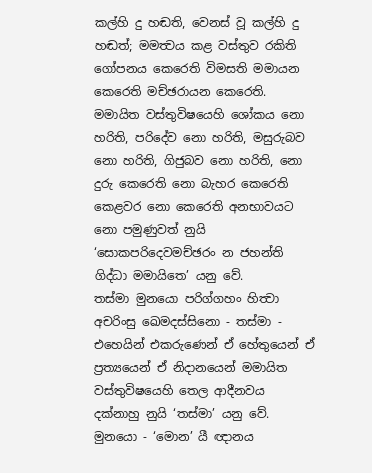කල්හි දු හඬති, වෙනස් වූ කල්හි දු හඬත්; මමත්‍වය කළ වස්තුව රකිති ගෝපනය කෙරෙති විමසති මමායන කෙරෙති මච්ඡරායන කෙරෙති. මමායිත වස්තුවිෂයෙහි ශෝකය නො හරිති, පරිදේව නො හරිති, මසුරුබව නො හරිති, ගිජුබව නො හරිති, නො දුරු කෙරෙති නො බැහර කෙරෙති කෙළවර නො කෙරෙති අනභාවයට නො පමුණුවත් නුයි ‘සොකපරිදෙවමච්ඡරං න ජහන්ති ගිද්ධා මමායිතෙ’ යනු වේ.
තස්මා මුනයො පරිග්ගහං හිත්‍වා අචරිංසු ඛෙමදස්සිනො - තස්මා - එහෙයින් එකරුණෙන් ඒ හේතුයෙන් ඒ ප්‍රත්‍යයෙන් ඒ නිදානයෙන් මමායිත වස්තුවිෂයෙහි තෙල ආදීනවය දක්නාහු නුයි ‘තස්මා’ යනු වේ. මුනයො - ‘මොන’ යී ඥානය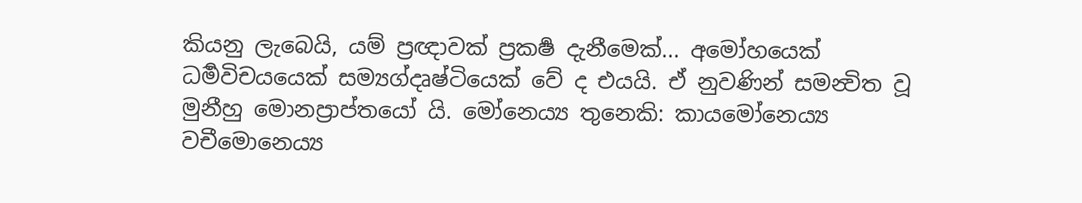කියනු ලැබෙයි, යම් ප්‍රඥාවක් ප්‍රකර්‍ෂ දැනීමෙක්... අමෝහයෙක් ධර්‍මවිචයයෙක් සම්‍යග්දෘෂ්ටියෙක් වේ ද එයයි. ඒ නුවණින් සමන්‍විත වූ මුනීහු මොනප්‍රාප්තයෝ යි. මෝනෙය්‍ය තුනෙකි: කායමෝනෙය්‍ය වචීමොනෙය්‍ය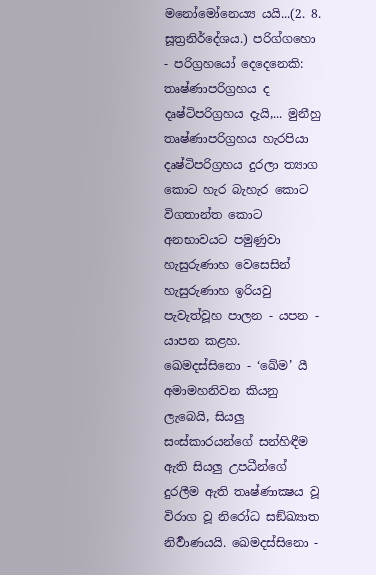මනෝමෝනෙය්‍ය යයි...(2. 8. සූත්‍රනිර්දේශය.) පරිග්ගහො - පරිග්‍රහයෝ දෙදෙනෙකි: තෘෂ්ණාපරිග්‍රහය ද දෘෂ්ටිපරිග්‍රහය දැයි,... මුනීහු තෘෂ්ණාපරිග්‍රහය හැරපියා දෘෂ්ටිපරිග්‍රහය දුරලා ත්‍යාග කොට හැර බැහැර කොට විගතාන්ත කොට අනභාවයට පමුණුවා හැසුරුණාහ වෙසෙසින් හැසුරුණාහ ඉරියවු පැවැත්වූහ පාලන - යපන - යාපන කළහ. ඛෙමදස්සිනො - ‘ඛේම’ යී අමාමහනිවන කියනු ලැබෙයි, සියලු සංස්කාරයන්ගේ සන්හිඳීම ඇති සියලු උපධීන්ගේ දුරලීම ඇති තෘෂ්ණාක්‍ෂය වූ විරාග වූ නිරෝධ සඞ්ඛ්‍යාත නිර්‍වාණයයි. ඛෙමදස්සිනො -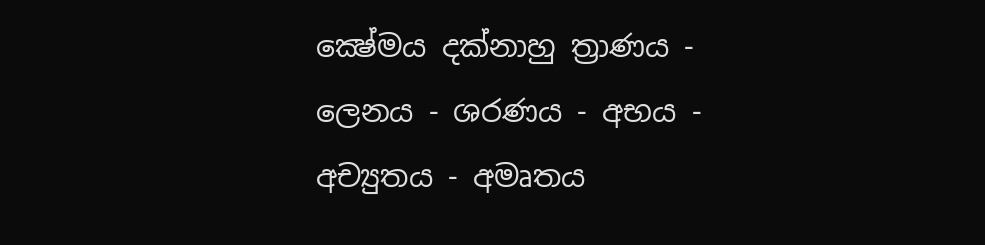ක්‍ෂේමය දක්නාහු ත්‍රාණය - ලෙනය - ශරණය - අභය - අච්‍යුතය - අමෘතය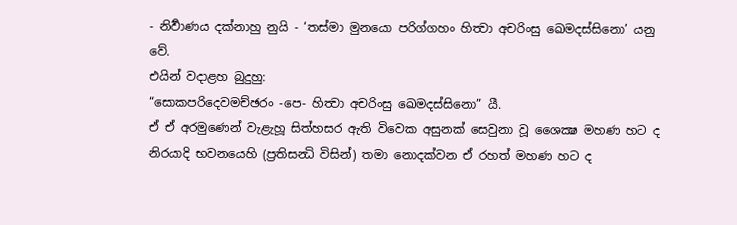- නිර්‍වාණය දක්නාහු නුයි - ‘තස්මා මුනයො පරිග්ගහං හිත්‍වා අචරිංසු ඛෙමදස්සිනො’ යනු වේ.
එයින් වදාළහ බුදුහු:
“සොකපරිදෙවමච්ඡරං -පෙ- හිත්‍වා අචරිංසු ඛෙමදස්සිනො” යී.
ඒ ඒ අරමුණෙන් වැළැහූ සිත්හසර ඇති විවෙක අසුනක් සෙවුනා වූ ශෛක්‍ෂ මහණ හට ද නිරයාදි භවනයෙහි (ප්‍රතිසන්‍ධි විසින්) තමා නොදක්වන ඒ රහත් මහණ හට ද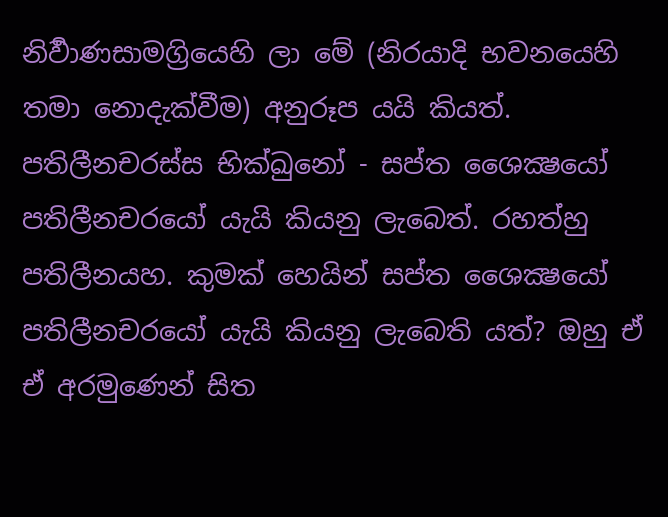නිර්‍වාණසාමග්‍රියෙහි ලා මේ (නිරයාදි භවනයෙහි තමා නොදැක්වීම) අනුරූප යයි කියත්.
පතිලීනචරස්ස භික්ඛුනෝ - සප්ත ශෛක්‍ෂයෝ පතිලීනචරයෝ යැයි කියනු ලැබෙත්. රහත්හු පතිලීනයහ. කුමක් හෙයින් සප්ත ශෛක්‍ෂයෝ පතිලීනචරයෝ යැයි කියනු ලැබෙති යත්? ඔහු ඒ ඒ අරමුණෙන් සිත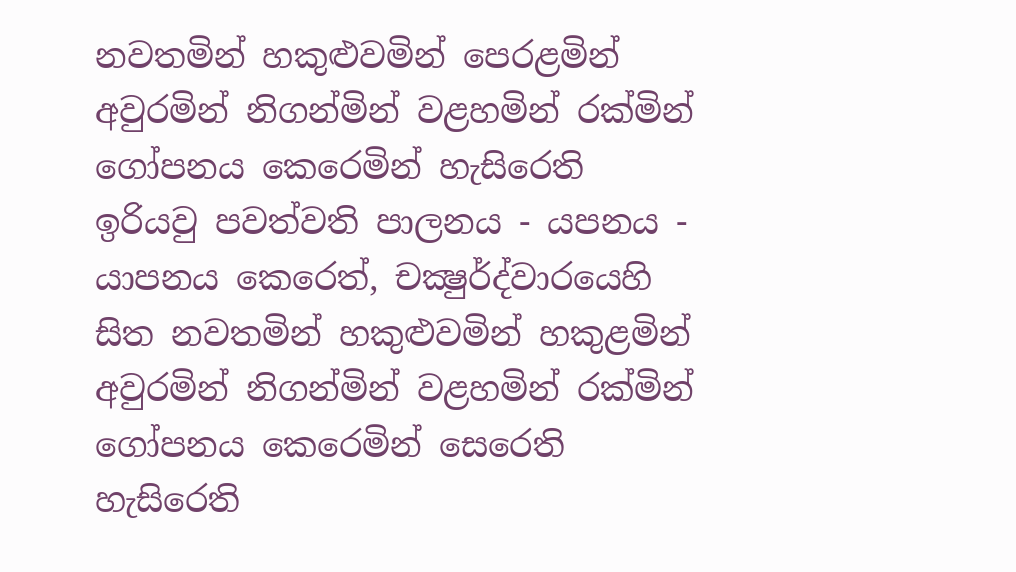නවතමින් හකුළුවමින් පෙරළමින් අවුරමින් නිගන්මින් වළහමින් රක්මින් ගෝපනය කෙරෙමින් හැසිරෙති ඉරියවු පවත්වති පාලනය - යපනය - යාපනය කෙරෙත්, චක්‍ෂුර්ද්වාරයෙහි සිත නවතමින් හකුළුවමින් හකුළමින් අවුරමින් නිගන්මින් වළහමින් රක්මින් ගෝපනය කෙරෙමින් සෙරෙති හැසිරෙති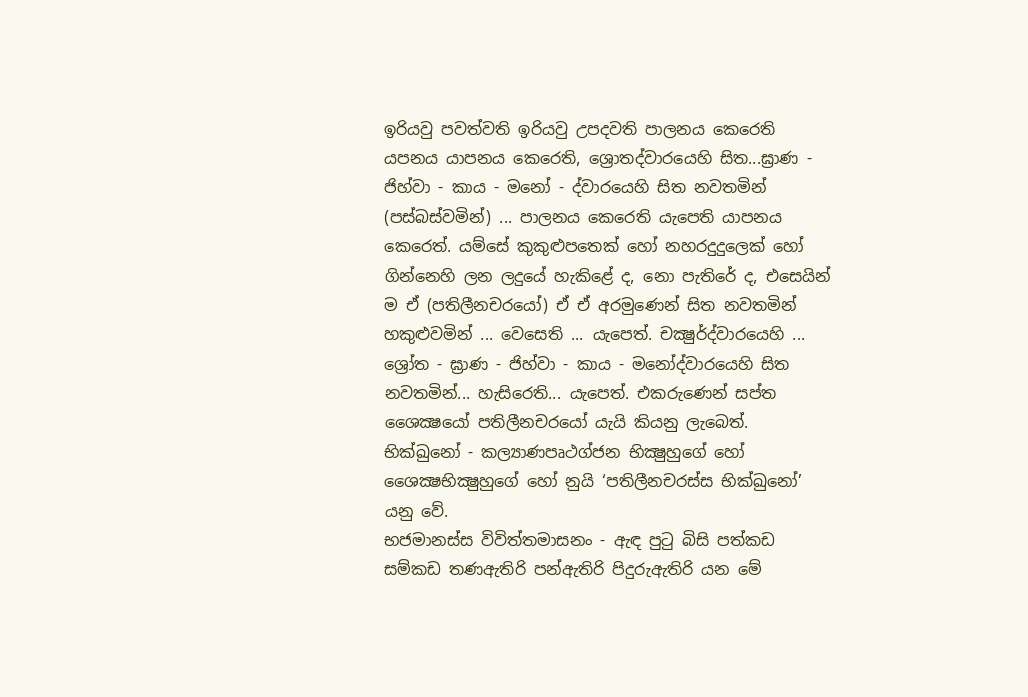ඉරියවු පවත්වති ඉරියවු උපදවති පාලනය කෙරෙති යපනය යාපනය කෙරෙති, ශ්‍රොතද්වාරයෙහි සිත...ඝ්‍රාණ - ජිහ්වා - කාය - මනෝ - ද්වාරයෙහි සිත නවතමින් (පස්බස්වමින්) ... පාලනය කෙරෙති යැපෙති යාපනය කෙරෙත්. යම්සේ කුකුළුපතෙක් හෝ නහරදුදුලෙක් හෝ ගින්නෙහි ලන ලදුයේ හැකිළේ ද, නො පැතිරේ ද, එසෙයින් ම ඒ (පතිලීනචරයෝ) ඒ ඒ අරමුණෙන් සිත නවතමින් හකුළුවමින් ... වෙසෙති ... යැපෙත්. චක්‍ෂුර්ද්වාරයෙහි ... ශ්‍රෝත - ඝ්‍රාණ - ජිහ්වා - කාය - මනෝද්වාරයෙහි සිත නවතමින්... හැසිරෙති... යැපෙත්. එකරුණෙන් සප්ත ශෛක්‍ෂයෝ පතිලීනචරයෝ යැයි කියනු ලැබෙත්. භික්ඛුනෝ - කල්‍යාණපෘථග්ජන භික්‍ෂුහුගේ හෝ ශෛක්‍ෂභික්‍ෂුහුගේ හෝ නුයි ‘පතිලීනචරස්ස භික්ඛුනෝ’ යනු වේ.
භජමානස්ස විවිත්තමාසනං - ඇඳ පුටු බිසි පත්කඩ සම්කඩ තණඇතිරි පන්ඇතිරි පිදුරුඇතිරි යන මේ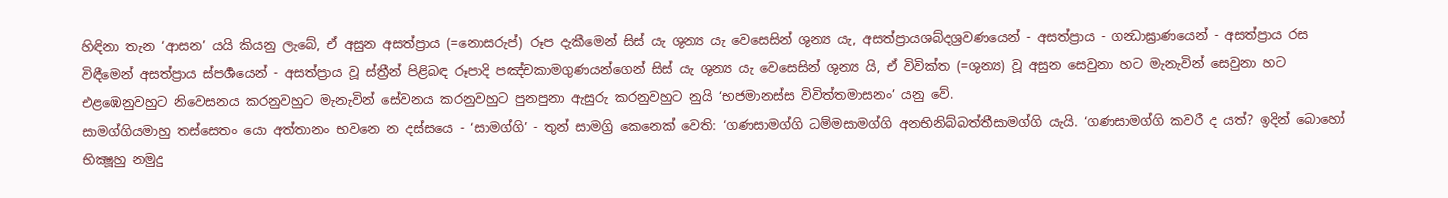හිඳිනා තැන ‘ආසන’ යයි කියනු ලැබේ, ඒ අසුන අසත්ප්‍රාය (=නොසරුප්) රූප දැකීමෙන් සිස් යැ ශුන්‍ය යැ වෙසෙසින් ශුන්‍ය යැ, අසත්ප්‍රායශබ්දශ්‍රවණයෙන් - අසත්ප්‍රාය - ගන්‍ධාඝ්‍රාණයෙන් - අසත්ප්‍රාය රස විඳීමෙන් අසත්ප්‍රාය ස්පර්‍ශයෙන් - අසත්ප්‍රාය වූ ස්ත්‍රීන් පිළිබඳ රූපාදි පඤ්චකාමගුණයන්ගෙන් සිස් යැ ශුන්‍ය යැ වෙසෙසින් ශුන්‍ය යි, ඒ විවික්ත (=ශුන්‍ය) වූ අසුන සෙවුනා හට මැනැවින් සෙවුනා හට එළඹෙනුවහුට නිවෙසනය කරනුවහුට මැනැවින් සේවනය කරනුවහුට පුනපුනා ඇසුරු කරනුවහුට නුයි ‘භජමානස්ස විවිත්තමාසනං’ යනු වේ.
සාමග්ගියමාහු තස්සෙතං යො අත්තානං භවනෙ න දස්සයෙ - ‘සාමග්ගි’ - තුන් සාමග්‍රි කෙනෙක් වෙති: ‘ගණසාමග්ගි ධම්මසාමග්ගි අනභිනිබ්බත්තීසාමග්ගි යැයි. ‘ගණසාමග්ගි කවරී ද යත්? ඉදින් බොහෝ භික්‍ෂූහු නමුදු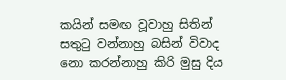කයින් සමඟ වූවාහු සිතින් සතුටු වන්නාහු බසින් විවාද නො කරන්නාහු කිරි මුසු දිය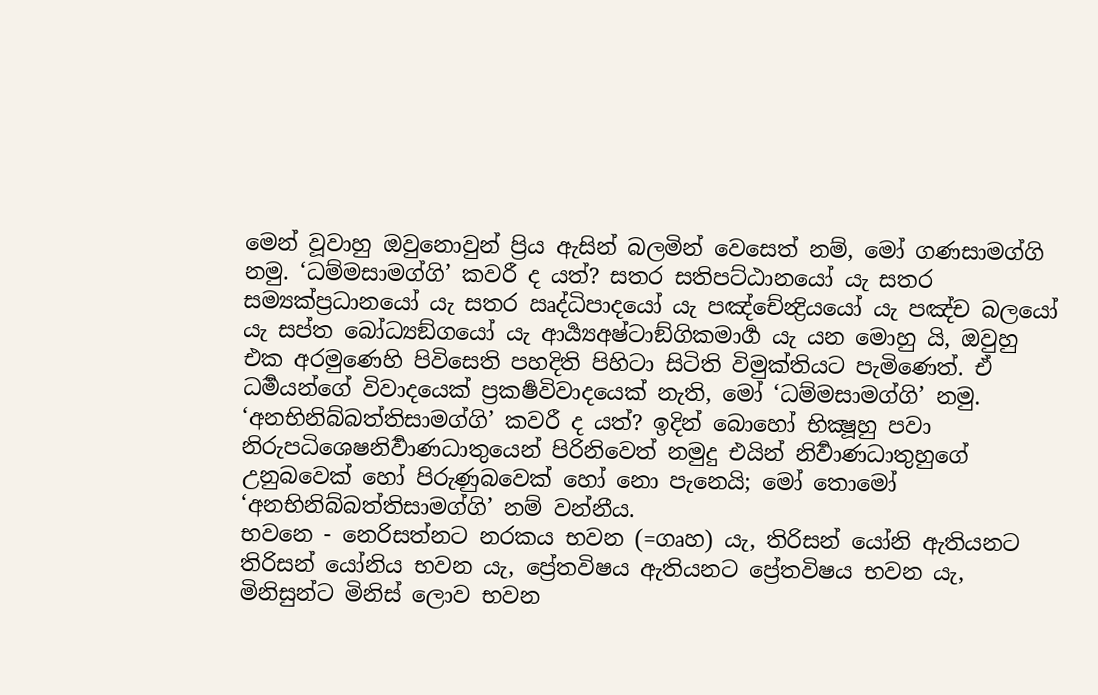මෙන් වූවාහු ඔවුනොවුන් ප්‍රිය ඇසින් බලමින් වෙසෙත් නම්, මෝ ගණසාමග්ගි නමු. ‘ධම්මසාමග්ගි’ කවරී ද යත්? සතර සතිපට්ඨානයෝ යැ සතර සම්‍යක්ප්‍රධානයෝ යැ සතර ඍද්ධිපාදයෝ යැ පඤ්චේන්‍ද්‍රියයෝ යැ පඤ්ච බලයෝ යැ සප්ත බෝධ්‍යඞ්ගයෝ යැ ආර්‍ය්‍යඅෂ්ටාඞ්ගිකමාර්‍ග යැ යන මොහු යි, ඔවුහු එක අරමුණෙහි පිවිසෙති පහදිති පිහිටා සිටිති විමුක්තියට පැමිණෙත්. ඒ ධර්‍මයන්ගේ විවාදයෙක් ප්‍රකර්‍ෂවිවාදයෙක් නැති, මෝ ‘ධම්මසාමග්ගි’ නමු.
‘අනභිනිබ්බත්තිසාමග්ගි’ කවරී ද යත්? ඉදින් බොහෝ භික්‍ෂූහු පවා නිරුපධිශෙෂනිර්‍වාණධාතුයෙන් පිරිනිවෙත් නමුදු එයින් නිර්‍වාණධාතුහුගේ උනුබවෙක් හෝ පිරුණුබවෙක් හෝ නො පැනෙයි; මෝ තොමෝ ‘අනභිනිබ්බත්තිසාමග්ගි’ නම් වන්නීය.
භවනෙ - නෙරිසත්නට නරකය භවන (=ගෘහ) යැ, තිරිසන් යෝනි ඇතියනට තිරිසන් යෝනිය භවන යැ, ප්‍රේතවිෂය ඇතියනට ප්‍රේතවිෂය භවන යැ, මිනිසුන්ට මිනිස් ලොව භවන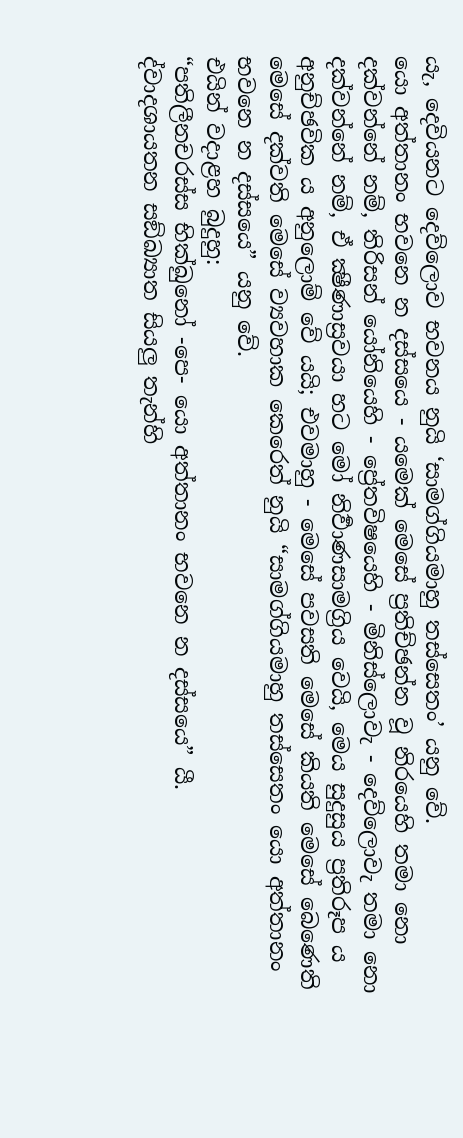යැ, දෙවියනට දෙව්ලොව භවනය නුයි ‘සාමග්ගියමාහු තස්සෙතං’ යනු වේ.
යො අත්තානං භවනෙ න දස්සයෙ - යමෙක් මෙසේ ප්‍රතිච්ඡන්න වූ නිරයෙහි තමා නො දක්වන්නේ නම්, තිරිසන් යෝනියෙහි - ප්‍රේතවිෂයෙහි - මිනිස්ලොවැ - දෙව්ලොවැ තමා නො දක්වන්නේ නම්, ඒ ක්‍ෂීණාස්‍රවයා හට මෝ නිර්‍වාණසාමග්‍රිය වෙයි, මෙය සුදුසුය ප්‍රතිරූප ය අනුච්ඡවික ය අනුලොම් වේ යයි; එවමාහු - මෙසේ පවසති මෙසේ කියති මෙසේ බෙණෙති මෙසේ දක්වති මෙසේ ව්‍යවහාක කෙරෙත් නුයි “සාමග්ගියමාහු තස්සෙතං යො අත්තානං භවනෙ න දස්සයෙ” යනු වේ.
එයින් වදාළහ බුදුහු:
“පතිලීනචරස්ස භික්ඛුනෝ -පෙ- යො අත්තානං භවනෙ න දස්සයෙ” යී.
ද්වාදශායතන සඞ්ඛ්‍යාත සියලු තැන්හි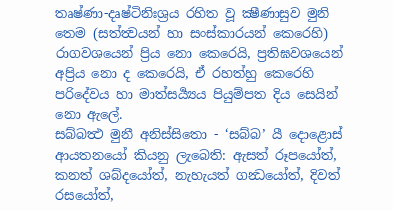තෘෂ්ණා-දෘෂ්ටිනිඃශ්‍රය රහිත වූ ක්‍ෂීණාසුව මුනි තෙම (සත්ත්‍වයන් හා සංස්කාරයන් කෙරෙහි) රාගවශයෙන් ප්‍රිය නො කෙරෙයි, ප්‍රතිඝවශයෙන් අප්‍රිය නො ද කෙරෙයි, ඒ රහත්හු කෙරෙහි පරිදේවය හා මාත්සර්‍ය්‍යය පියුම්පත දිය සෙයින් නො ඇලේ.
සබ්බත්‍ථ මුනී අනිස්සිතො - ‘සබ්බ’ යී දොළොස් ආයතනයෝ කියනු ලැබෙති: ඇසත් රූපයෝත්, කනත් ශබ්දයෝත්, නැහැයත් ගන්‍ධයෝත්, දිවත් රසයෝත්,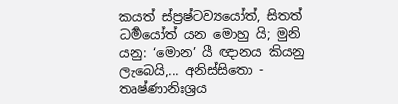කයත් ස්ප්‍රෂ්ටව්‍යයෝත්, සිතත් ධර්‍මයෝත් යන මොහු යි; මුනි යනු: ‘මොන’ යී ඥානය කියනු ලැබෙයි,... අනිස්සිතො - තෘෂ්ණානිඃශ්‍රය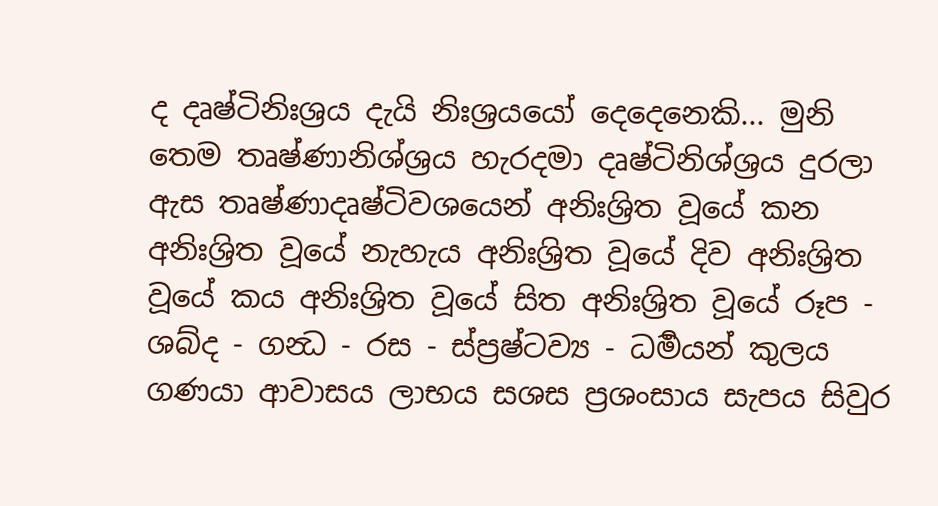ද දෘෂ්ටිනිඃශ්‍රය දැයි නිඃශ්‍රයයෝ දෙදෙනෙකි... මුනි තෙම තෘෂ්ණානිශ්ශ්‍රය හැරදමා දෘෂ්ටිනිශ්ශ්‍රය දුරලා ඇස තෘෂ්ණාදෘෂ්ටිවශයෙන් අනිඃශ්‍රිත වූයේ කන අනිඃශ්‍රිත වූයේ නැහැය අනිඃශ්‍රිත වූයේ දිව අනිඃශ්‍රිත වූයේ කය අනිඃශ්‍රිත වූයේ සිත අනිඃශ්‍රිත වූයේ රූප - ශබ්ද - ගන්‍ධ - රස - ස්ප්‍රෂ්ටව්‍ය - ධර්‍මයන් කුලය ගණයා ආවාසය ලාභය සශස ප්‍රශංසාය සැපය සිවුර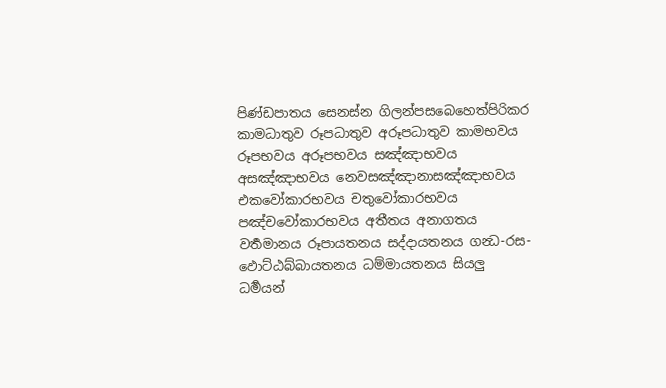පිණ්ඩපාතය සෙනස්න ගිලන්පසබෙහෙත්පිරිකර කාමධාතුව රූපධාතුව අරූපධාතුව කාමභවය රූපභවය අරූපභවය සඤ්ඤාභවය අසඤ්ඤාභවය නෙවසඤ්ඤානාසඤ්ඤාභවය එකවෝකාරභවය චතුවෝකාරභවය පඤ්චවෝකාරභවය අතීතය අනාගතය වර්‍තමානය රූපායතනය සද්දායතනය ගන්‍ධ-රස-ඵොට්ඨබ්බායතනය ධම්මායතනය සියලු ධර්‍මයන්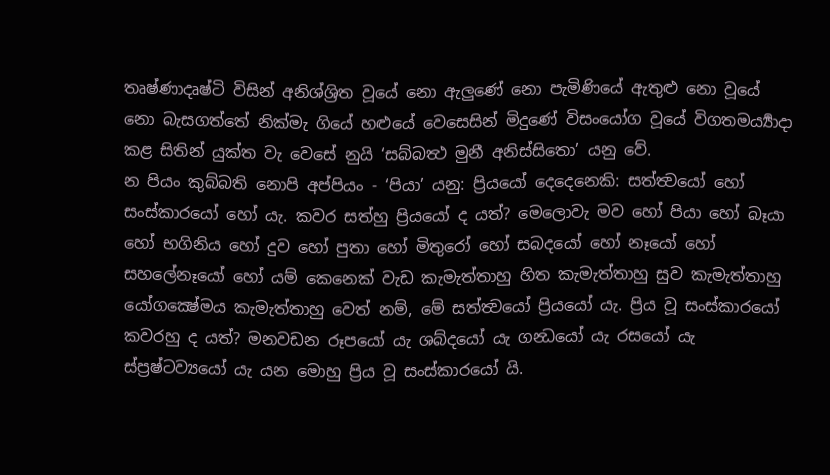තෘෂ්ණාදෘෂ්ටි විසින් අනිශ්ශ්‍රිත වූයේ නො ඇලුණේ නො පැමිණියේ ඇතුළු නො වූයේ නො බැසගත්තේ නික්මැ ගියේ හළුයේ වෙසෙසින් මිදුණේ විසංයෝග වූයේ විගතමර්‍ය්‍යාදා කළ සිතින් යුක්ත වැ වෙසේ නුයි ‘සබ්බත්‍ථ මුනී අනිස්සිතො’ යනු වේ.
න පියං කුබ්බති නොපි අප්පියං - ‘පියා’ යනු: ප්‍රියයෝ දෙදෙනෙකි: සත්ත්‍වයෝ හෝ සංස්කාරයෝ හෝ යැ. කවර සත්හු ප්‍රියයෝ ද යත්? මෙලොවැ මව හෝ පියා හෝ බෑයා හෝ භගිනිය හෝ දුව හෝ පුතා හෝ මිතුරෝ හෝ සබදයෝ හෝ නෑයෝ හෝ සහලේනෑයෝ හෝ යම් කෙනෙක් වැඩ කැමැත්තාහු හිත කැමැත්තාහු සුව කැමැත්තාහු යෝගක්‍ෂේමය කැමැත්තාහු වෙත් නම්, මේ සත්ත්‍වයෝ ප්‍රියයෝ යැ. ප්‍රිය වූ සංස්කාරයෝ කවරහු ද යත්? මනවඩන රූපයෝ යැ ශබ්දයෝ යැ ගන්‍ධයෝ යැ රසයෝ යැ ස්ප්‍රෂ්ටව්‍යයෝ යැ යන මොහු ප්‍රිය වූ සංස්කාරයෝ යි.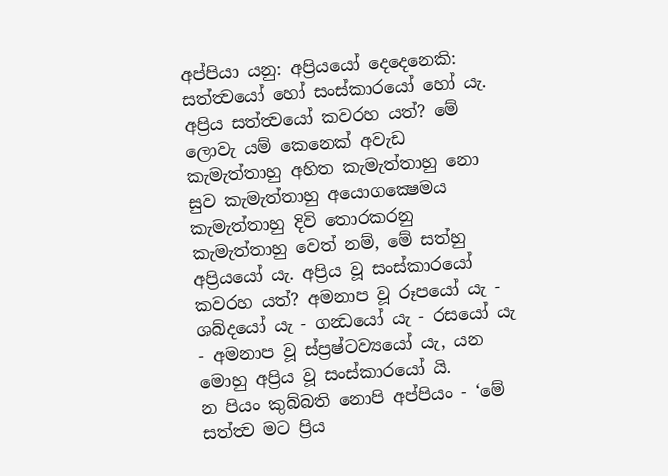අප්පියා යනු: අප්‍රියයෝ දෙදෙනෙකි: සත්ත්‍වයෝ හෝ සංස්කාරයෝ හෝ යැ. අප්‍රිය සත්ත්‍වයෝ කවරහ යත්? මේ ලොවැ යම් කෙනෙක් අවැඩ කැමැත්තාහු අහිත කැමැත්තාහු නො සුව කැමැත්තාහු අයොගක්‍ෂෙමය කැමැත්තාහු දිවි තොරකරනු කැමැත්තාහු වෙත් නම්, මේ සත්හු අප්‍රියයෝ යැ. අප්‍රිය වූ සංස්කාරයෝ කවරහ යත්? අමනාප වූ රූපයෝ යැ - ශබ්දයෝ යැ - ගන්‍ධයෝ යැ - රසයෝ යැ - අමනාප වූ ස්ප්‍රෂ්ටව්‍යයෝ යැ, යන මොහු අප්‍රිය වූ සංස්කාරයෝ යි.
න පියං කුබ්බති නොපි අප්පියං - ‘මේ සත්ත්‍ව මට ප්‍රිය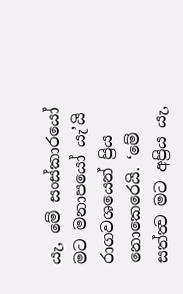යැ, මේ සංස්කාරයෝ මට මනාපයෝ යැ’යි රාගවශයෙන් ප්‍රිය නොකෙරෙයි. ‘මේ සත්ත්‍ව මට අප්‍රිය යැ,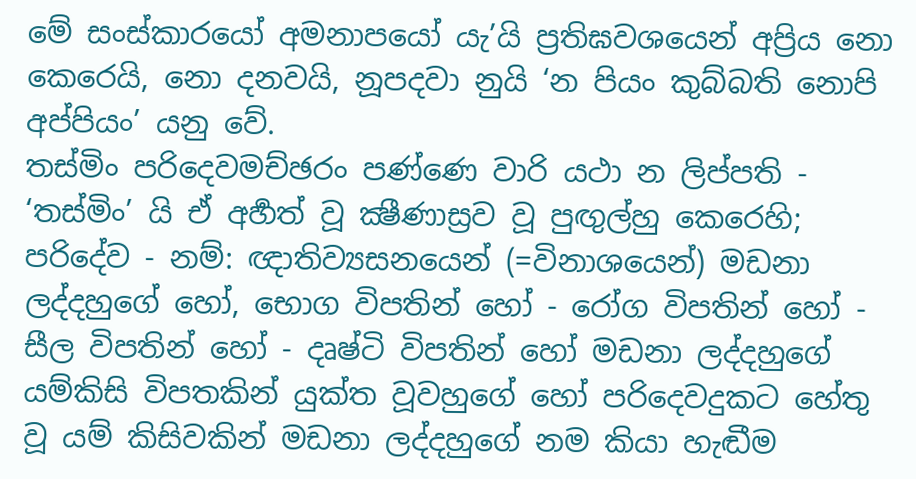මේ සංස්කාරයෝ අමනාපයෝ යැ’යි ප්‍රතිඝවශයෙන් අප්‍රිය නො කෙරෙයි, නො දනවයි, නූපදවා නුයි ‘න පියං කුබ්බති නොපි අප්පියං’ යනු වේ.
තස්මිං පරිදෙවමච්ඡරං පණ්ණෙ වාරි යථා න ලිප්පති - ‘තස්මිං’ යි ඒ අර්‍හත් වූ ක්‍ෂීණාස්‍රව වූ පුඟුල්හු කෙරෙහි; පරිදේව - නම්: ඥාතිව්‍යසනයෙන් (=විනාශයෙන්) මඩනා ලද්දහුගේ හෝ, භොග විපතින් හෝ - රෝග විපතින් හෝ - සීල විපතින් හෝ - දෘෂ්ටි විපතින් හෝ මඩනා ලද්දහුගේ යම්කිසි විපතකින් යුක්ත වූවහුගේ හෝ පරිදෙවදුකට හේතු වූ යම් කිසිවකින් මඩනා ලද්දහුගේ නම කියා හැඬීම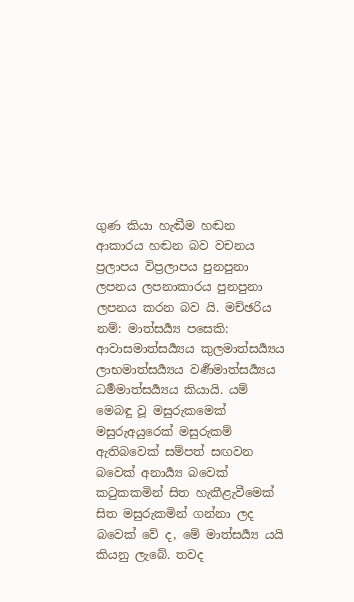ගුණ කියා හැඬීම හඬන ආකාරය හඬන බව වචනය ප්‍රලාපය විප්‍රලාපය පුනපුනා ලපනය ලපනාකාරය පුනපුනා ලපනය කරන බව යි. මච්ඡරිය නම්: මාත්සර්‍ය්‍ය පසෙකි: ආවාසමාත්සර්‍ය්‍යය කුලමාත්සර්‍ය්‍යය ලාභමාත්සර්‍ය්‍යය වර්‍ණමාත්සර්‍ය්‍යය ධර්‍මමාත්සර්‍ය්‍යය කියායි. යම් මෙබඳු වූ මසුරුකමෙක් මසුරුඅයුරෙක් මසුරුකම් ඇතිබවෙක් සම්පත් සඟවන බවෙක් අනාර්‍ය්‍ය බවෙක් කටුකකමින් සිත හැකීළැවීමෙක් සිත මසුරුකමින් ගන්නා ලද බවෙක් වේ ද, මේ මාත්සර්‍ය්‍ය යයි කියනු ලැබේ. තවද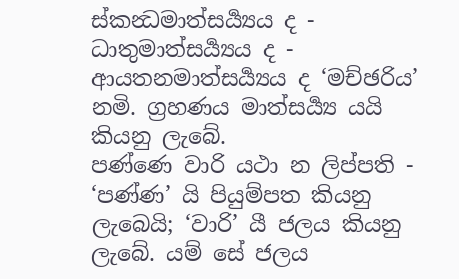ස්කන්‍ධමාත්සර්‍ය්‍යය ද - ධාතුමාත්සර්‍ය්‍යය ද - ආයතනමාත්සර්‍ය්‍යය ද ‘මච්ඡරිය’ නමි. ග්‍රහණය මාත්සර්‍ය්‍ය යයි කියනු ලැබේ.
පණ්ණෙ වාරි යථා න ලිප්පති - ‘පණ්ණ’ යි පියුම්පත කියනු ලැබෙයි; ‘වාරි’ යී ජලය කියනු ලැබේ. යම් සේ ජලය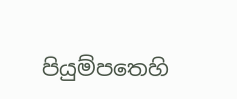පියුම්පතෙහි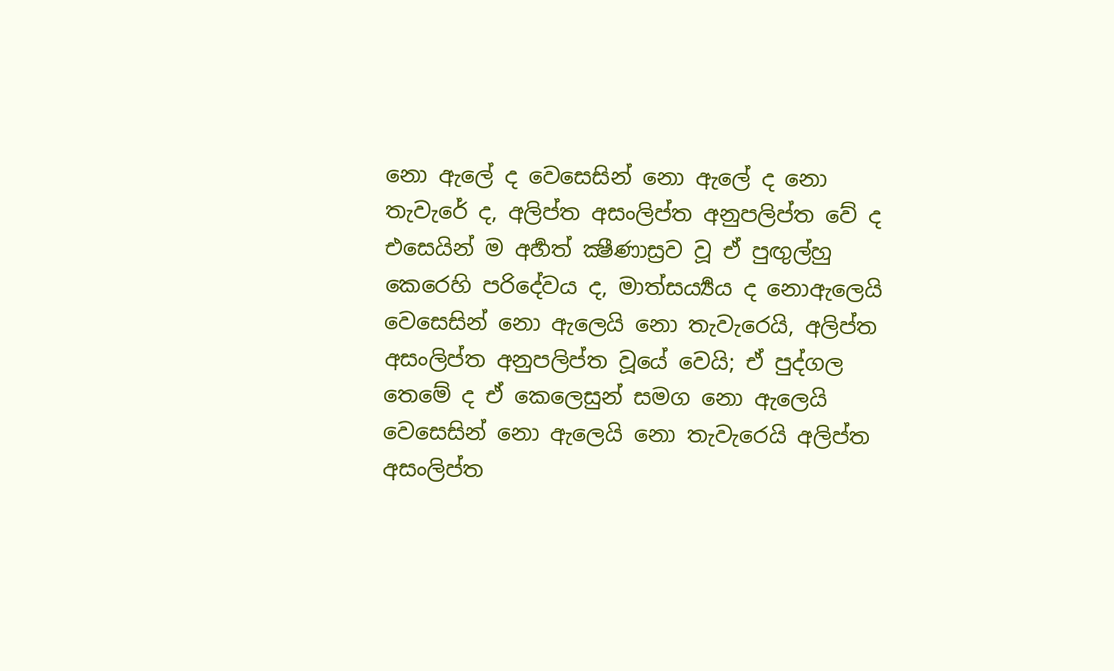නො ඇලේ ද වෙසෙසින් නො ඇලේ ද නො තැවැරේ ද, අලිප්ත අසංලිප්ත අනුපලිප්ත වේ ද එසෙයින් ම අර්‍හත් ක්‍ෂීණාස්‍රව වූ ඒ පුඟුල්හු කෙරෙහි පරිදේවය ද, මාත්සර්‍ය්‍යය ද නොඇලෙයි වෙසෙසින් නො ඇලෙයි නො තැවැරෙයි, අලිප්ත අසංලිප්ත අනුපලිප්ත වූයේ වෙයි; ඒ පුද්ගල තෙමේ ද ඒ කෙලෙසුන් සමග නො ඇලෙයි වෙසෙසින් නො ඇලෙයි නො තැවැරෙයි අලිප්ත අසංලිප්ත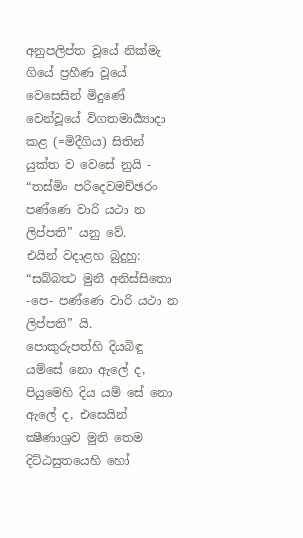අනුපලිප්ත වූයේ නික්මැ ගියේ ප්‍රහීණ වූයේ වෙසෙසින් මිදුණේ වෙන්වූයේ විගතමාර්‍ය්‍යාදා කළ (=මිදීගිය) සිතින් යුක්ත ව වෙසේ නුයි - “තස්මිං පරිදෙවමච්ඡරං පණ්ණෙ වාරි යථා න ලිප්පති” යනු වේ.
එයින් වදාළහ බුදුහු:
“සබ්බත්‍ථ මුනී අනිස්සිතො -පෙ- පණ්ණෙ වාරි යථා න ලිප්පති” යි.
පොකුරුපත්හි දියබිඳු යම්සේ නො ඇලේ ද, පියුමෙහි දිය යම් සේ නො ඇලේ ද, එසෙයින් ක්‍ෂීණාශ්‍රව මුනි තෙම දිට්ඨසුතයෙහි හෝ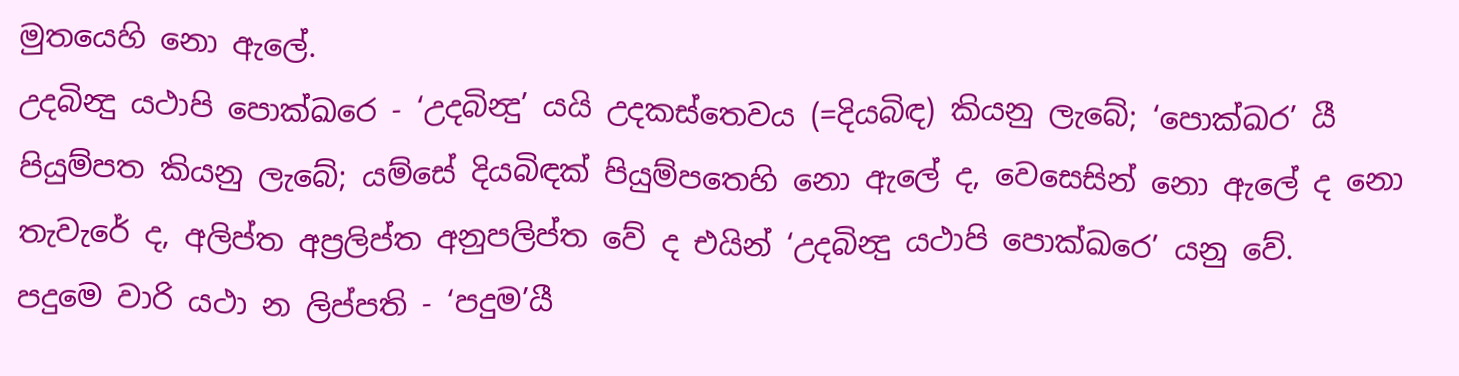මුතයෙහි නො ඇලේ.
උදබින්‍දු යථාපි පොක්ඛරෙ - ‘උදබින්‍දු’ යයි උදකස්තෙවය (=දියබිඳ) කියනු ලැබේ; ‘පොක්‍ඛර’ යී පියුම්පත කියනු ලැබේ; යම්සේ දියබිඳක් පියුම්පතෙහි නො ඇලේ ද, වෙසෙසින් නො ඇලේ ද නො තැවැරේ ද, අලිප්ත අප්‍රලිප්ත අනුපලිප්ත වේ ද එයින් ‘උදබින්‍දු යථාපි පොක්ඛරෙ’ යනු වේ.
පදුමෙ වාරි යථා න ලිප්පති - ‘පදුම’යී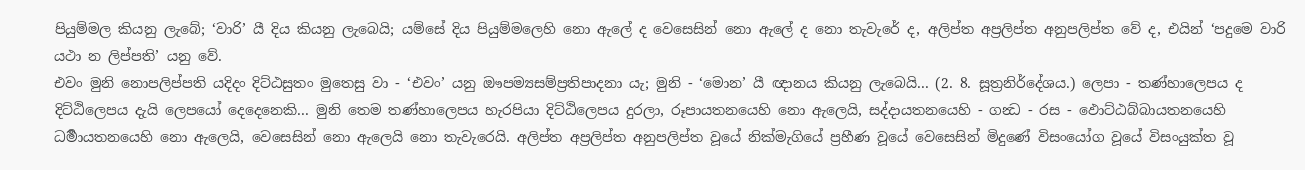පියුම්මල කියනු ලැබේ; ‘වාරි’ යී දිය කියනු ලැබෙයි; යම්සේ දිය පියුම්මලෙහි නො ඇලේ ද වෙසෙසින් නො ඇලේ ද නො තැවැරේ ද, අලිප්ත අප්‍රලිප්ත අනුපලිප්ත වේ ද, එයින් ‘පදුමෙ වාරි යථා න ලිප්පති’ යනු වේ.
එවං මුනි නොපලිප්පති යදිදං දිට්ඨසුතං මුතෙසු වා - ‘එවං’ යනු ඖපම්‍යසම්ප්‍රතිපාදනා යැ; මුනි - ‘මොන’ යී ඥානය කියනු ලැබෙයි... (2. 8. සූත්‍රනිර්දේශය.) ලෙපා - තණ්හාලෙපය ද දිට්ඨිලෙපය දැයි ලෙපයෝ දෙදෙනෙකි... මුනි තෙම තණ්හාලෙපය හැරපියා දිට්ඨිලෙපය දුරලා, රූපායතනයෙහි නො ඇලෙයි, සද්දායතනයෙහි - ගන්‍ධ - රස - ඵොට්ඨබ්බායතනයෙහි ධර්‍මායතනයෙහි නො ඇලෙයි, වෙසෙසින් නො ඇලෙයි නො තැවැරෙයි. අලිප්ත අප්‍රලිප්ත අනුපලිප්ත වූයේ නික්මැගියේ ප්‍රහීණ වූයේ වෙසෙසින් මිදුණේ විසංයෝග වූයේ විසංයුක්ත වූ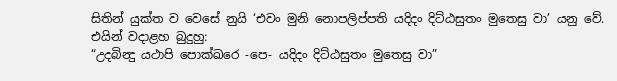සිතින් යුක්ත ව වෙසේ නුයි ‘එවං මුනි නොපලිප්පති යදිදං දිට්ඨසුතං මුතෙසු වා’ යනු වේ.
එයින් වදාළහ බුදුහු:
“උදබින්‍දු යථාපි පොක්ඛරෙ -පෙ- යදිදං දිට්ඨසුතං මුතෙසු වා”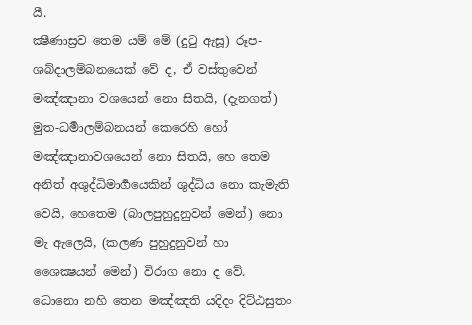යී.
ක්‍ෂීණාස්‍රව තෙම යම් මේ (දුටු ඇසූ) රූප-ශබ්දාලම්බනයෙක් වේ ද, ඒ වස්තුවෙන් මඤ්ඤානා වශයෙන් නො සිතයි, (දැනගත්) මුත-ධර්‍මාලම්බනයන් කෙරෙහි හෝ මඤ්ඤානාවශයෙන් නො සිතයි, හෙ තෙම අනිත් අශුද්ධිමාර්‍ගයෙකින් ශුද්ධිය නො කැමැති වෙයි, හෙතෙම (බාලපුහුදුනුවන් මෙන්) නො මැ ඇලෙයි, (කලණ පුහුදුනුවන් හා ශෛක්‍ෂයන් මෙන්) විරාග නො ද වේ.
ධොනො නහි තෙන මඤ්ඤති යදිදං දිට්ඨසුතං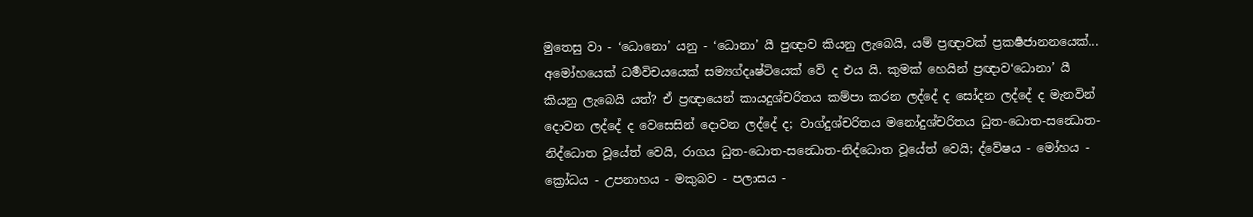මුතෙසු වා - ‘ධොනො’ යනු - ‘ධොනා’ යී පුඥාව කියනු ලැබෙයි, යම් ප්‍රඥාවක් ප්‍රකර්‍ෂජානනයෙක්... අමෝහයෙක් ධර්‍මවිචයයෙක් සම්‍යග්දෘෂ්ටියෙක් වේ ද එය යි. කුමක් හෙයින් ප්‍රඥාව‘ධොනා’ යී කියනු ලැබෙයි යත්? ඒ ප්‍රඥායෙන් කායදුශ්චරිතය කම්පා කරන ලද්දේ ද සෝදන ලද්දේ ද මැනවින් දොවන ලද්දේ ද වෙසෙසින් දොවන ලද්දේ ද; වාග්දුශ්චරිතය මනෝදුශ්චරිතය ධුත-ධොත-සන්‍ධොත-නිද්ධොත වූයේත් වෙයි, රාගය ධුත-ධොත-සන්‍ධොත-නිද්ධොත වූයේත් වෙයි; ද්වේෂය - මෝහය - ක්‍රෝධය - උපනාහය - මකුබව - පලාසය -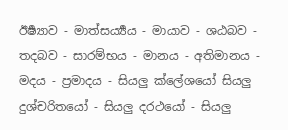ඊර්‍ෂ්‍යාව - මාත්සර්‍ය්‍යය - මායාව - ශඨබව - තදබව - සාරම්භය - මානය - අතිමානය - මදය - ප්‍රමාදය - සියලු ක්ලේශයෝ සියලු දුශ්චරිතයෝ - සියලු දරථයෝ - සියලු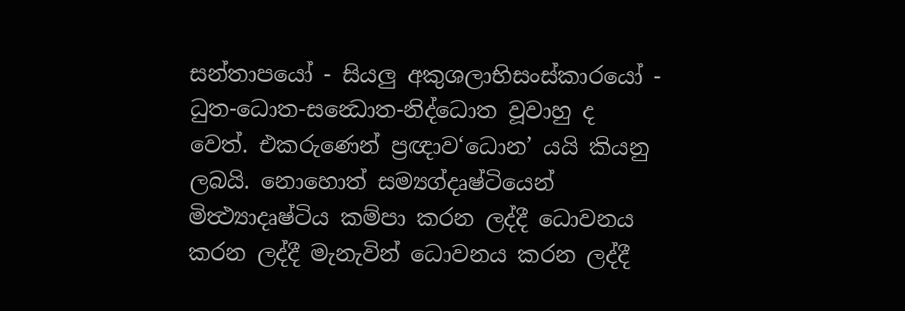සන්තාපයෝ - සියලු අකුශලාභිසංස්කාරයෝ - ධුත-ධොත-සන්‍ධොත-නිද්ධොත වූවාහු ද වෙත්. එකරුණෙන් ප්‍රඥාව‘ධොන’ යයි කියනු ලබයි. නොහොත් සම්‍යග්දෘෂ්ටියෙන් මිත්‍ථ්‍යාදෘෂ්ටිය කම්පා කරන ලද්දී ධොවනය කරන ලද්දී මැනැවින් ධොවනය කරන ලද්දී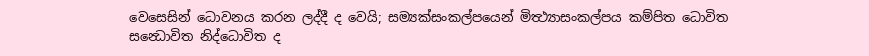වෙසෙසින් ධොවනය කරන ලද්දී ද වෙයි; සම්‍යක්සංකල්පයෙන් මිත්‍ථ්‍යාසංකල්පය කම්පිත ධොවිත සන්‍ධොවිත නිද්ධොවිත ද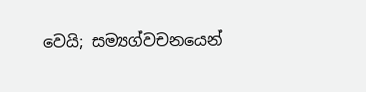වෙයි; සම්‍යග්වචනයෙන්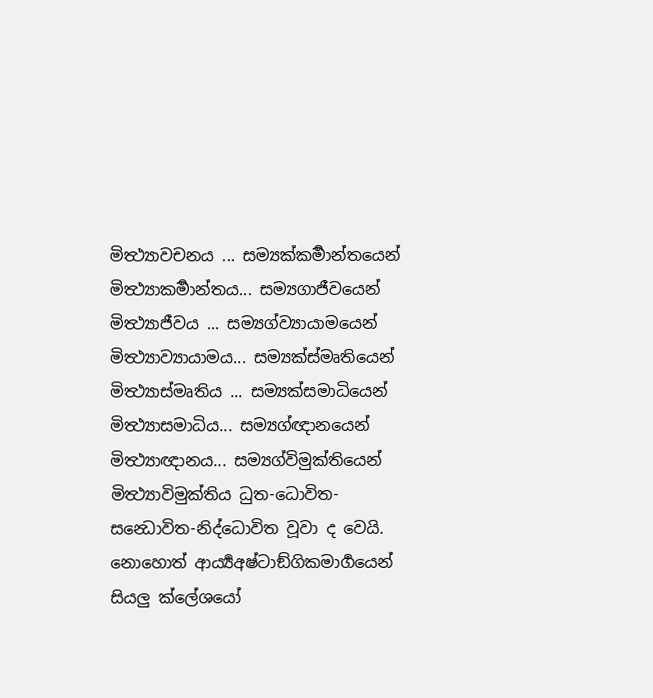මිත්‍ථ්‍යාවචනය ... සම්‍යක්කර්‍මාන්තයෙන් මිත්‍ථ්‍යාකර්‍මාන්තය... සම්‍යගාජීවයෙන් මිත්‍ථ්‍යාජීවය ... සම්‍යග්ව්‍යායාමයෙන් මිත්‍ථ්‍යාව්‍යායාමය... සම්‍යක්ස්මෘතියෙන් මිත්‍ථ්‍යාස්මෘතිය ... සම්‍යක්සමාධියෙන් මිත්‍ථ්‍යාසමාධිය... සම්‍යග්ඥානයෙන් මිත්‍ථ්‍යාඥානය... සම්‍යග්විමුක්තියෙන් මිත්‍ථ්‍යාවිමුක්තිය ධුත-ධොවිත-සන්‍ධොවිත-නිද්ධොවිත වූවා ද වෙයි. නොහොත් ආර්‍ය්‍යඅෂ්ටාඞ්ගිකමාර්‍ගයෙන් සියලු ක්ලේශයෝ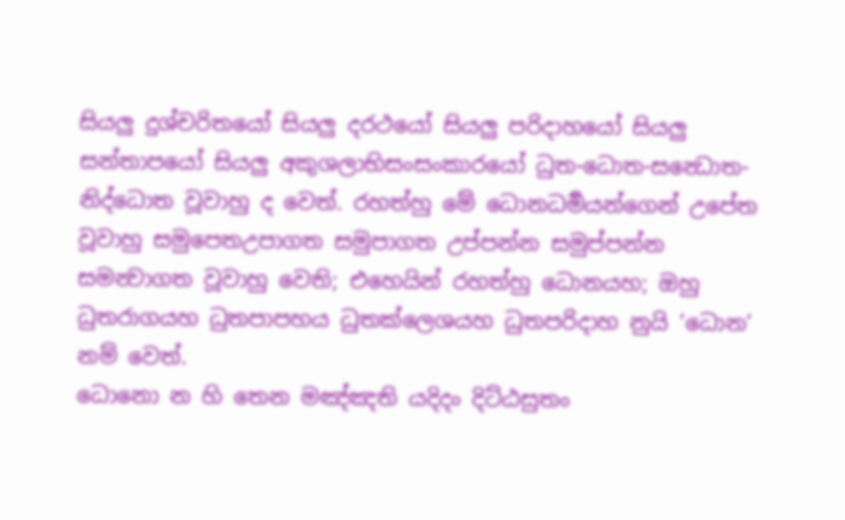සියලු දුශ්චරිතයෝ සියලු දරථයෝ සියලු පරිදාහයෝ සියලු සන්තාපයෝ සියලු අකුශලාභිසංසංකාරයෝ ධුත-ධොත-සන්‍ධොත-නිද්ධොත වූවාහු ද වෙත්. රහත්හු මේ ධොනධර්‍මයන්ගෙන් උපේත වූවාහු සමුපෙතඋපාගත සමුපාගත උප්පන්න සමුප්පන්න සමන්‍වාගත වූවාහු වෙති; එහෙයින් රහත්හු ධොනයහ; ඔහු ධුතරාගයහ ධුතපාපහය ධුතක්ලෙශයහ ධුතපරිදාහ නුයි ‘ධොන’ නම් වෙත්.
ධොනො න හි තෙන මඤ්ඤති යදිදං දිට්ඨසුතං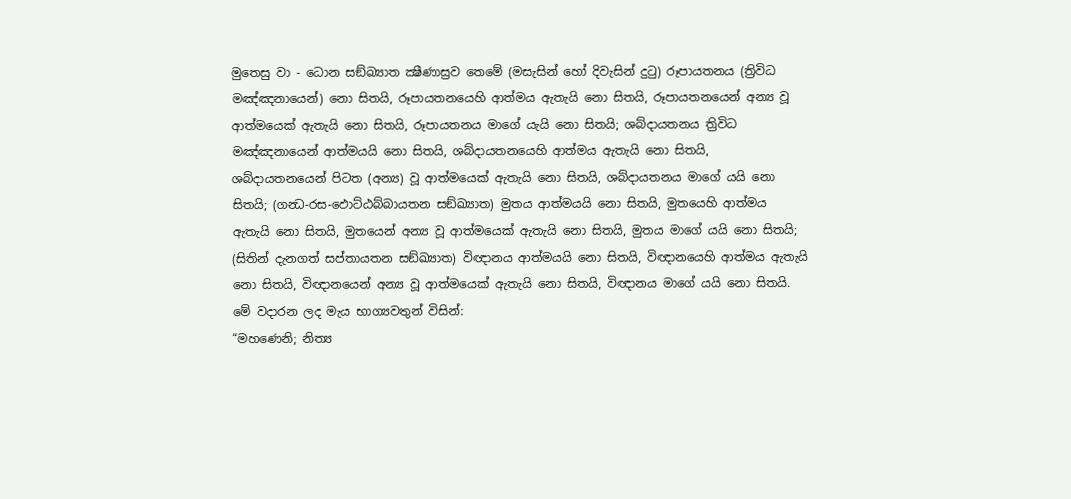මුතෙසු වා - ධොන සඞ්ඛ්‍යාත ක්‍ෂීණාස්‍රව තෙමේ (මසැසින් හෝ දිවැසින් දුටු) රූපායතනය (ත්‍රිවිධ මඤ්ඤනායෙන්) නො සිතයි, රූපායතනයෙහි ආත්මය ඇතැයි නො සිතයි, රූපායතනයෙන් අන්‍ය වූ ආත්මයෙක් ඇතැයි නො සිතයි, රූපායතනය මාගේ යැයි නො සිතයි; ශබ්දායතනය ත්‍රිවිධ මඤ්ඤනායෙන් ආත්මයයි නො සිතයි, ශබ්දායතනයෙහි ආත්මය ඇතැයි නො සිතයි, ශබ්දායතනයෙන් පිටත (අන්‍ය) වූ ආත්මයෙක් ඇතැයි නො සිතයි, ශබ්දායතනය මාගේ යයි නො සිතයි; (ගන්‍ධ-රස-ඵොට්ඨබ්බායතන සඞ්ඛ්‍යාත) මුතය ආත්මයයි නො සිතයි, මුතයෙහි ආත්මය ඇතැයි නො සිතයි, මුතයෙන් අන්‍ය වූ ආත්මයෙක් ඇතැයි නො සිතයි, මුතය මාගේ යයි නො සිතයි; (සිතින් දැනගත් සප්තායතන සඞ්ඛ්‍යාත) විඥානය ආත්මයයි නො සිතයි, විඥානයෙහි ආත්මය ඇතැයි නො සිතයි, විඥානයෙන් අන්‍ය වූ ආත්මයෙක් ඇතැයි නො සිතයි, විඥානය මාගේ යයි නො සිතයි. මේ වදාරන ලද මැය භාග්‍යවතුන් විසින්:
“මහණෙනි; නිත්‍ය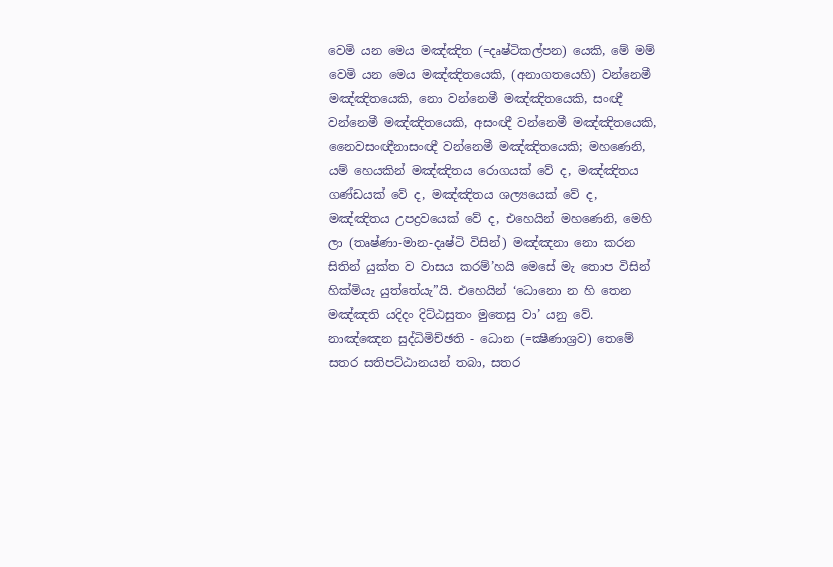වෙමි යන මෙය මඤ්ඤිත (=දෘෂ්ටිකල්පන) යෙකි, මේ මම් වෙමි යන මෙය මඤ්ඤිතයෙකි, (අනාගතයෙහි) වන්නෙමී මඤ්ඤිතයෙකි, නො වන්නෙමී මඤ්ඤිතයෙකි, සංඥී වන්නෙමී මඤ්ඤිතයෙකි, අසංඥී වන්නෙමී මඤ්ඤිතයෙකි, නෛවසංඥීනාසංඥී වන්නෙමී මඤ්ඤිතයෙකි; මහණෙනි, යම් හෙයකින් මඤ්ඤිතය රොගයක් වේ ද, මඤ්ඤිතය ගණ්ඩයක් වේ ද, මඤ්ඤිතය ශල්‍යයෙක් වේ ද, මඤ්ඤිතය උපද්‍රවයෙක් වේ ද, එහෙයින් මහණෙනි, මෙහි ලා (තෘෂ්ණා-මාන-දෘෂ්ටි විසින්) මඤ්ඤනා නො කරන සිතින් යුක්ත ව වාසය කරම්’හයි මෙසේ මැ තොප විසින් හික්මියැ යුත්තේයැ”යි. එහෙයින් ‘ධොනො න හි තෙන මඤ්ඤති යදිදං දිට්ඨසුතං මුතෙසු වා’ යනු වේ.
නාඤ්ඤෙන සුද්ධිමිච්ඡති - ධොන (=ක්‍ෂීණාශ්‍රව) තෙමේ සතර සතිපට්ඨානයන් තබා, සතර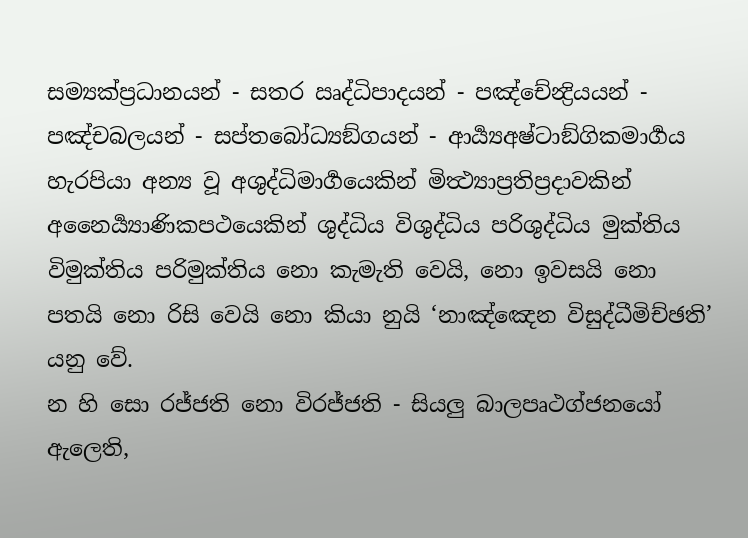සම්‍යක්ප්‍රධානයන් - සතර ඍද්ධිපාදයන් - පඤ්චේන්‍ද්‍රියයන් - පඤ්චබලයන් - සප්තබෝධ්‍යඞ්ගයන් - ආර්‍ය්‍යඅෂ්ටාඞ්ගිකමාර්‍ගය හැරපියා අන්‍ය වූ අශුද්ධිමාර්‍ගයෙකින් මිත්‍ථ්‍යාප්‍රතිප්‍රදාවකින් අනෛර්‍ය්‍යාණිකපථයෙකින් ශුද්ධිය විශුද්ධිය පරිශුද්ධිය මුක්තිය විමුක්තිය පරිමුක්තිය නො කැමැති වෙයි, නො ඉවසයි නො පතයි නො රිසි වෙයි නො කියා නුයි ‘නාඤ්ඤෙන විසුද්ධීමිච්ඡති’ යනු වේ.
න හි සො රජ්ජති නො විරජ්ජති - සියලු බාලපෘථග්ජනයෝ ඇලෙති,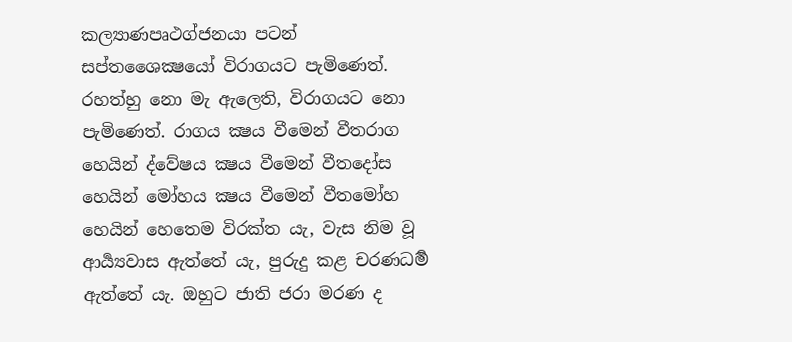කල්‍යාණපෘථග්ජනයා පටන් සප්තශෛක්‍ෂයෝ විරාගයට පැමිණෙත්. රහත්හු නො මැ ඇලෙති, විරාගයට නො පැමිණෙත්. රාගය ක්‍ෂය වීමෙන් වීතරාග හෙයින් ද්වේෂය ක්‍ෂය වීමෙන් වීතදෝස හෙයින් මෝහය ක්‍ෂය වීමෙන් වීතමෝහ හෙයින් හෙතෙම විරක්ත යැ, වැස නිම වූ ආර්‍ය්‍යවාස ඇත්තේ යැ, පුරුදු කළ චරණධර්‍ම ඇත්තේ යැ. ඔහුට ජාති ජරා මරණ ද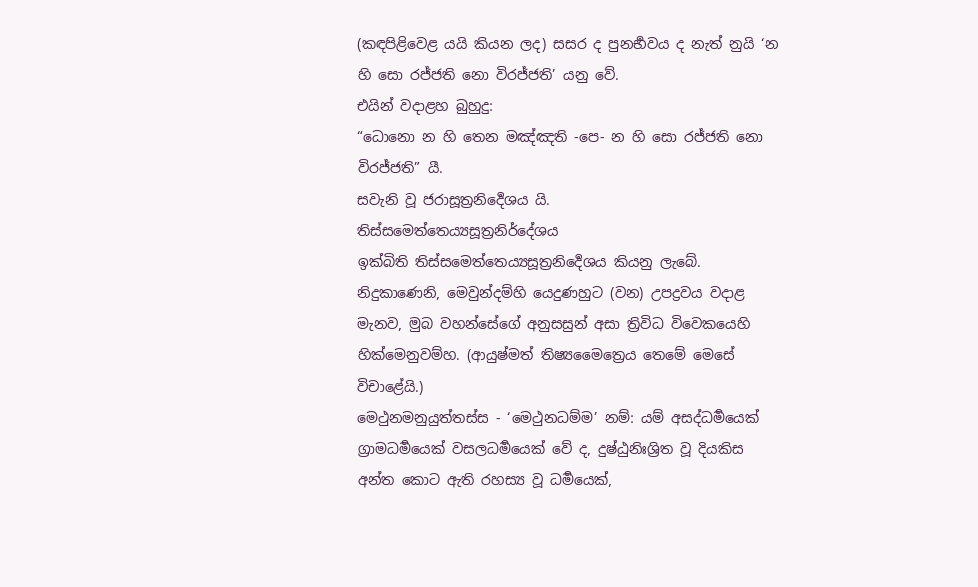(කඳපිළිවෙළ යයි කියන ලද) සසර ද පුනර්‍භවය ද නැත් නුයි ‘න හි සො රජ්ජති නො විරජ්ජති’ යනු වේ.
එයින් වදාළහ බුහුදු:
“ධොනො න හි තෙන මඤ්ඤති -පෙ- න හි සො රජ්ජති නො විරජ්ජති” යී.
සවැනි වූ ජරාසූත්‍රනිර්‍දෙශය යි.
තිස්‌සමෙත්‌තෙය්‍යසූත්‍රනිර්දේශය
ඉක්බිති තිස්සමෙත්තෙය්‍යසූත්‍රනිර්‍දෙශය කියනු ලැබේ.
නිදුකාණෙනි, මෙවුන්දම්හි යෙදුණහුට (වන) උපද්‍රවය වදාළ මැනව, මුබ වහන්සේගේ අනුසසුන් අසා ත්‍රිවිධ විවෙකයෙහි හික්මෙනුවම්හ. (ආයුෂ්මත් තිෂ්‍යමෛත්‍රෙය තෙමේ මෙසේ විචාළේයි.)
මෙථුනමනුයුත්තස්ස - ‘මෙථුනධම්ම’ නම්: යම් අසද්ධර්‍මයෙක් ග්‍රාමධර්‍මයෙක් වසලධර්‍මයෙක් වේ ද, දුෂ්ඨුනිඃශ්‍රිත වූ දියකිස අන්ත කොට ඇති රහස්‍ය වූ ධර්‍මයෙක්,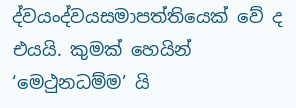ද්වයංද්වයසමාපත්තියෙක් වේ ද එයයි. කුමක් හෙයින් ‘මෙථුනධම්ම’ යි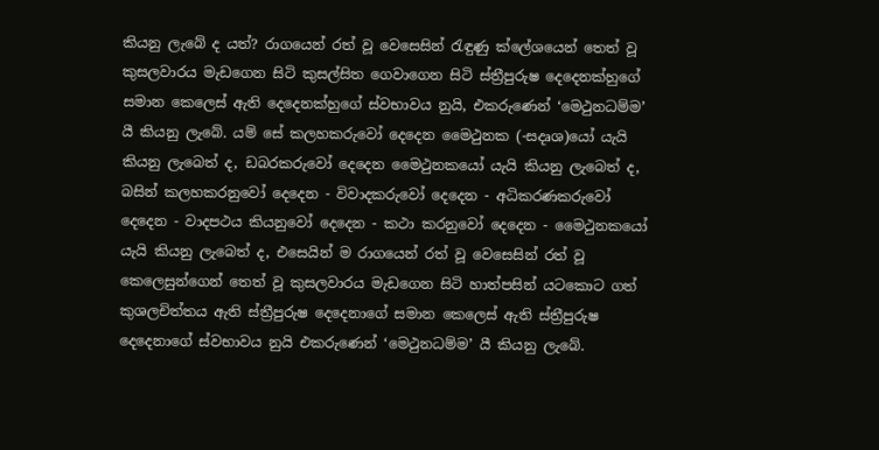කියනු ලැබේ ද යත්? රාගයෙන් රත් වූ වෙසෙසින් රැඳුණු ක්ලේශයෙන් තෙත් වූ කුසලවාරය මැඩගෙන සිටි කුසල්සිත ගෙවාගෙන සිටි ස්ත්‍රීපුරුෂ දෙදෙනක්හුගේ සමාන කෙලෙස් ඇති දෙදෙනක්හුගේ ස්වභාවය නුයි, එකරුණෙන් ‘මෙථුනධම්ම’ යී කියනු ලැබේ. යම් සේ කලහකරුවෝ දෙදෙන මෛථුනක (-සදෘශ)යෝ යැයි කියනු ලැබෙත් ද, ඩබරකරුවෝ දෙදෙන මෛථුනකයෝ යැයි කියනු ලැබෙත් ද, බසින් කලහකරනුවෝ දෙදෙන - විවාදකරුවෝ දෙදෙන - අධිකරණකරුවෝ දෙදෙන - වාදපථය කියනුවෝ දෙදෙන - කථා කරනුවෝ දෙදෙන - මෛථුනකයෝ යැයි කියනු ලැබෙත් ද, එසෙයින් ම රාගයෙන් රත් වූ වෙසෙසින් රත් වූ කෙලෙසුන්ගෙන් තෙත් වූ කුසලවාරය මැඩගෙන සිටි හාත්පසින් යටකොට ගත් කුශලචිත්තය ඇති ස්ත්‍රීපුරුෂ දෙදෙනාගේ සමාන කෙලෙස් ඇති ස්ත්‍රීපුරුෂ දෙදෙනාගේ ස්වභාවය නුයි එකරුණෙන් ‘මෙථුනධම්ම’ යී කියනු ලැබේ.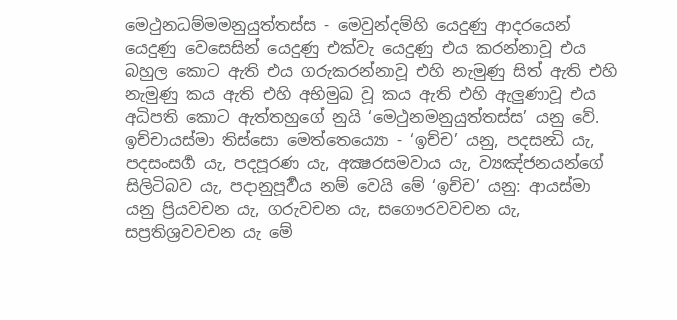මෙථුනධම්මමනුයුත්තස්ස - මෙවුන්දම්හි යෙදුණු ආදරයෙන් යෙදුණු වෙසෙසින් යෙදුණු එක්වැ යෙදුණු එය කරන්නාවූ එය බහුල කොට ඇති එය ගරුකරන්නාවූ එහි නැමුණු සිත් ඇති එහි නැමුණු කය ඇති එහි අභිමුඛ වූ කය ඇති එහි ඇලුණාවූ එය අධිපති කොට ඇත්තහුගේ නුයි ‘මෙථුනමනුයුත්තස්ස’ යනු වේ.
ඉච්චායස්මා තිස්සො මෙත්තෙය්‍යො - ‘ඉච්ච’ යනු, පදසන්‍ධි යැ, පදසංසර්‍ග යැ, පදපූරණ යැ, අක්‍ෂරසමවාය යැ, ව්‍යඤ්ජනයන්ගේ සිලිටිබව යැ, පදානුපූර්‍වය නම් වෙයි මේ ‘ඉච්ච’ යනු: ආයස්මා යනු ප්‍රියවචන යැ, ගරුවචන යැ, සගෞරවවචන යැ, සප්‍රතිශ්‍රවවචන යැ මේ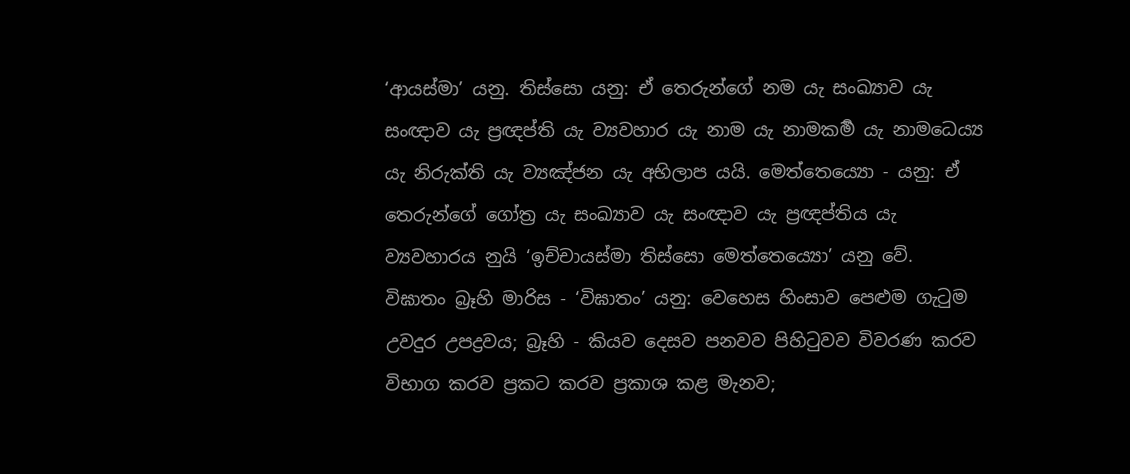‘ආයස්මා’ යනු. තිස්සො යනු: ඒ තෙරුන්ගේ නම යැ සංඛ්‍යාව යැ සංඥාව යැ ප්‍රඥප්ති යැ ව්‍යවහාර යැ නාම යැ නාමකර්‍ම යැ නාමධෙය්‍ය යැ නිරුක්ති යැ ව්‍යඤ්ජන යැ අභිලාප යයි. මෙත්තෙය්‍යො - යනු: ඒ තෙරුන්ගේ ගෝත්‍ර යැ සංඛ්‍යාව යැ සංඥාව යැ ප්‍රඥප්තිය යැ ව්‍යවහාරය නුයි ‘ඉච්චායස්මා තිස්සො මෙත්තෙය්‍යො’ යනු වේ.
විඝාතං බ්‍රෑහි මාරිස - ‘විඝාතං’ යනු: වෙහෙස හිංසාව පෙළුම ගැටුම උවදුර උපද්‍රවය; බ්‍රෑහි - කියව දෙසව පනවව පිහිටුවව විවරණ කරව විභාග කරව ප්‍රකට කරව ප්‍රකාශ කළ මැනව;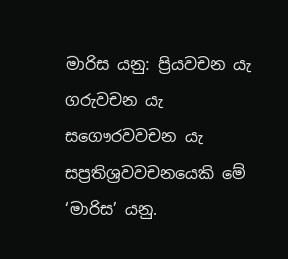මාරිස යනු: ප්‍රියවචන යැ ගරුවචන යැ සගෞරවවචන යැ සප්‍රතිශ්‍රවවචනයෙකි මේ ‘මාරිස’ යනු.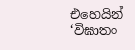එහෙයින් ‘විඝාතං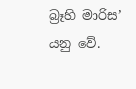බ්‍රෑහි මාරිස’ යනු වේ.